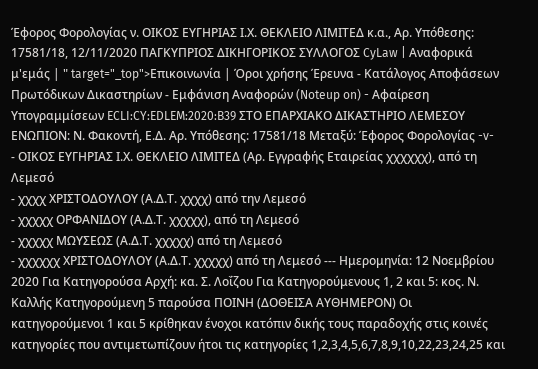Έφορος Φορολογίας ν. ΟΙΚΟΣ ΕΥΓΗΡΙΑΣ Ι.Χ. ΘΕΚΛΕΙΟ ΛΙΜΙΤΕΔ κ.α., Αρ. Υπόθεσης: 17581/18, 12/11/2020 ΠΑΓΚΥΠΡΙΟΣ ΔΙΚΗΓΟΡΙΚΟΣ ΣΥΛΛΟΓΟΣ CyLaw | Αναφορικά μ'εμάς | " target="_top">Επικοινωνία | Όροι χρήσης Έρευνα - Κατάλογος Αποφάσεων Πρωτόδικων Δικαστηρίων - Εμφάνιση Αναφορών (Noteup on) - Αφαίρεση Υπογραμμίσεων ECLI:CY:EDLEM:2020:B39 ΣΤΟ ΕΠΑΡΧΙΑΚΟ ΔΙΚΑΣΤΗΡΙΟ ΛΕΜΕΣΟΥ ΕΝΩΠΙΟΝ: Ν. Φακοντή, Ε.Δ. Αρ. Υπόθεσης: 17581/18 Μεταξύ: Έφορος Φορολογίας -v-
- ΟΙΚΟΣ ΕΥΓΗΡΙΑΣ Ι.Χ. ΘΕΚΛΕΙΟ ΛΙΜΙΤΕΔ (Αρ. Εγγραφής Εταιρείας χχχχχχ), από τη Λεμεσό
- χχχχ ΧΡΙΣΤΟΔΟΥΛΟΥ (Α.Δ.Τ. χχχχ) από την Λεμεσό
- χχχχχ ΟΡΦΑΝΙΔΟΥ (Α.Δ.Τ. χχχχχ), από τη Λεμεσό
- χχχχχ ΜΩΥΣΕΩΣ (Α.Δ.Τ. χχχχχ) από τη Λεμεσό
- χχχχχχ ΧΡΙΣΤΟΔΟΥΛΟΥ (Α.Δ.Τ. χχχχχ) από τη Λεμεσό --- Ημερομηνία: 12 Νοεμβρίου 2020 Για Κατηγορούσα Αρχή: κα. Σ. Λοΐζου Για Κατηγορούμενους 1, 2 και 5: κος. Ν. Καλλής Κατηγορούμενη 5 παρούσα ΠΟΙΝΗ (ΔΟΘΕΙΣΑ ΑΥΘΗΜΕΡΟΝ) Οι κατηγορούμενοι 1 και 5 κρίθηκαν ένοχοι κατόπιν δικής τους παραδοχής στις κοινές κατηγορίες που αντιμετωπίζουν ήτοι τις κατηγορίες 1,2,3,4,5,6,7,8,9,10,22,23,24,25 και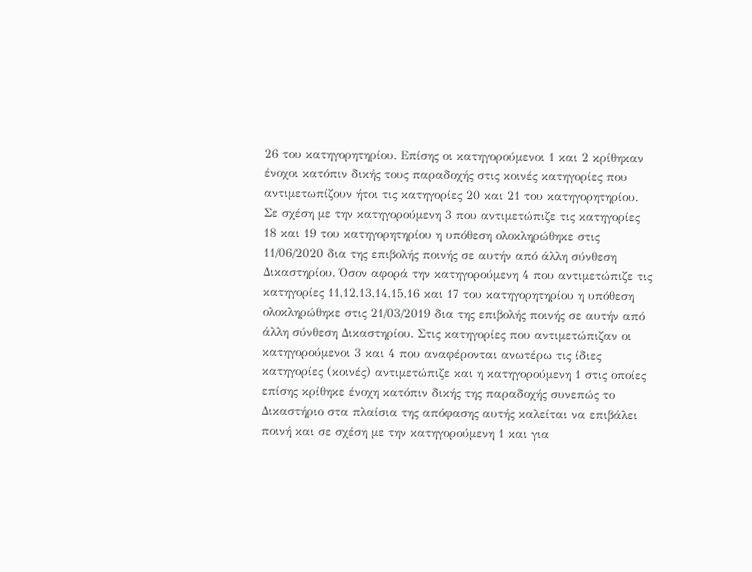26 του κατηγορητηρίου. Επίσης οι κατηγορούμενοι 1 και 2 κρίθηκαν ένοχοι κατόπιν δικής τους παραδοχής στις κοινές κατηγορίες που αντιμετωπίζουν ήτοι τις κατηγορίες 20 και 21 του κατηγορητηρίου. Σε σχέση με την κατηγορούμενη 3 που αντιμετώπιζε τις κατηγορίες 18 και 19 του κατηγορητηρίου η υπόθεση ολοκληρώθηκε στις 11/06/2020 δια της επιβολής ποινής σε αυτήν από άλλη σύνθεση Δικαστηρίου. Όσον αφορά την κατηγορούμενη 4 που αντιμετώπιζε τις κατηγορίες 11,12,13,14,15,16 και 17 του κατηγορητηρίου η υπόθεση ολοκληρώθηκε στις 21/03/2019 δια της επιβολής ποινής σε αυτήν από άλλη σύνθεση Δικαστηρίου. Στις κατηγορίες που αντιμετώπιζαν οι κατηγορούμενοι 3 και 4 που αναφέρονται ανωτέρω τις ίδιες κατηγορίες (κοινές) αντιμετώπιζε και η κατηγορούμενη 1 στις οποίες επίσης κρίθηκε ένοχη κατόπιν δικής της παραδοχής συνεπώς το Δικαστήριο στα πλαίσια της απόφασης αυτής καλείται να επιβάλει ποινή και σε σχέση με την κατηγορούμενη 1 και για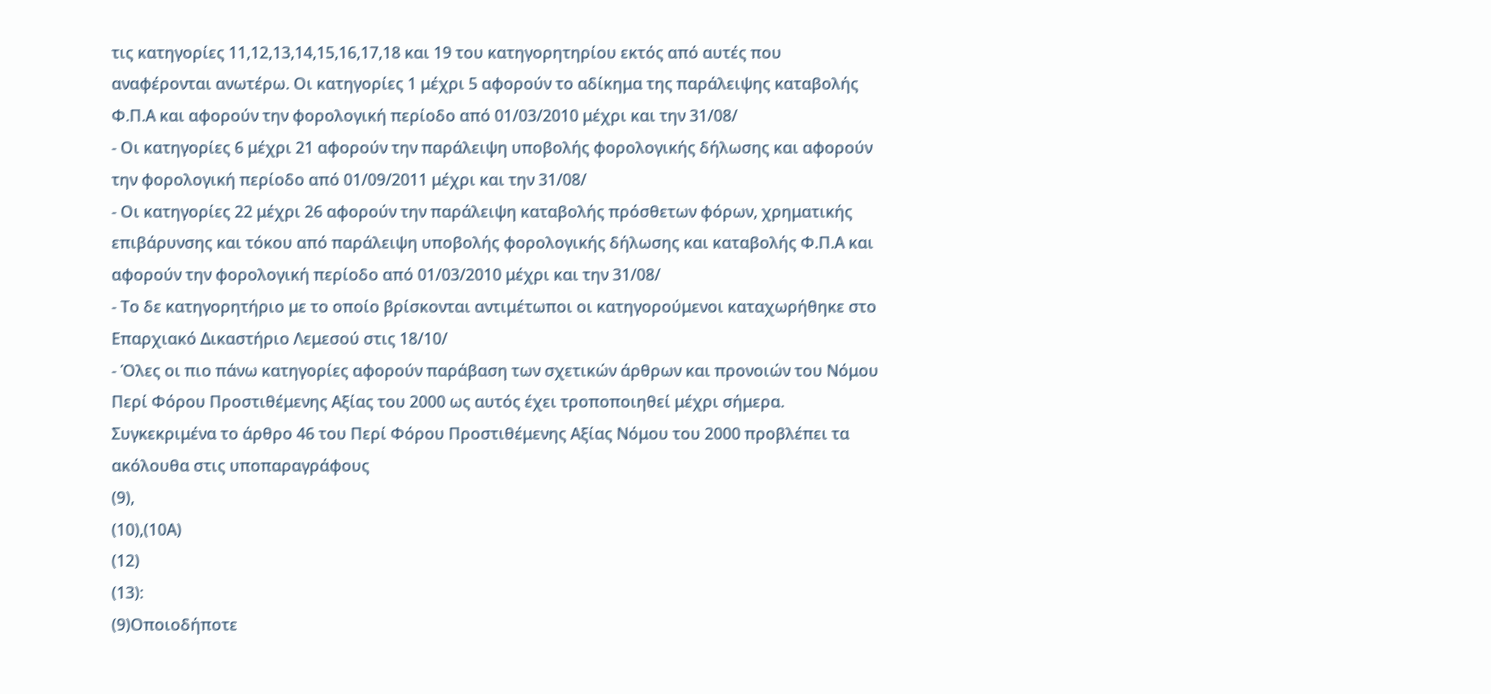τις κατηγορίες 11,12,13,14,15,16,17,18 και 19 του κατηγορητηρίου εκτός από αυτές που αναφέρονται ανωτέρω. Οι κατηγορίες 1 μέχρι 5 αφορούν το αδίκημα της παράλειψης καταβολής Φ.Π.Α και αφορούν την φορολογική περίοδο από 01/03/2010 μέχρι και την 31/08/
- Οι κατηγορίες 6 μέχρι 21 αφορούν την παράλειψη υποβολής φορολογικής δήλωσης και αφορούν την φορολογική περίοδο από 01/09/2011 μέχρι και την 31/08/
- Οι κατηγορίες 22 μέχρι 26 αφορούν την παράλειψη καταβολής πρόσθετων φόρων, χρηματικής επιβάρυνσης και τόκου από παράλειψη υποβολής φορολογικής δήλωσης και καταβολής Φ.Π.Α και αφορούν την φορολογική περίοδο από 01/03/2010 μέχρι και την 31/08/
- Το δε κατηγορητήριο με το οποίο βρίσκονται αντιμέτωποι οι κατηγορούμενοι καταχωρήθηκε στο Επαρχιακό Δικαστήριο Λεμεσού στις 18/10/
- Όλες οι πιο πάνω κατηγορίες αφορούν παράβαση των σχετικών άρθρων και προνοιών του Νόμου Περί Φόρου Προστιθέμενης Αξίας του 2000 ως αυτός έχει τροποποιηθεί μέχρι σήμερα. Συγκεκριμένα το άρθρο 46 του Περί Φόρου Προστιθέμενης Αξίας Νόμου του 2000 προβλέπει τα ακόλουθα στις υποπαραγράφους
(9),
(10),(10Α)
(12)
(13):
(9)Οποιοδήποτε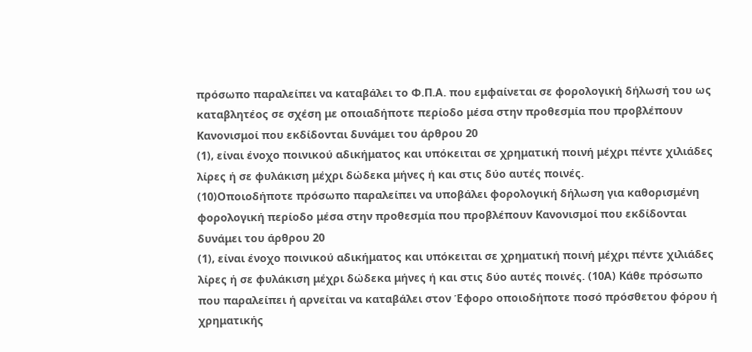πρόσωπο παραλείπει να καταβάλει το Φ.Π.Α. που εμφαίνεται σε φορολογική δήλωσή του ως καταβλητέος σε σχέση με οποιαδήποτε περίοδο μέσα στην προθεσμία που προβλέπουν Κανονισμοί που εκδίδονται δυνάμει του άρθρου 20
(1), είναι ένοχο ποινικού αδικήματος και υπόκειται σε χρηματική ποινή μέχρι πέντε χιλιάδες λίρες ή σε φυλάκιση μέχρι δώδεκα μήνες ή και στις δύο αυτές ποινές.
(10)Οποιοδήποτε πρόσωπο παραλείπει να υποβάλει φορολογική δήλωση για καθορισμένη φορολογική περίοδο μέσα στην προθεσμία που προβλέπουν Κανονισμοί που εκδίδονται δυνάμει του άρθρου 20
(1), είναι ένοχο ποινικού αδικήματος και υπόκειται σε χρηματική ποινή μέχρι πέντε χιλιάδες λίρες ή σε φυλάκιση μέχρι δώδεκα μήνες ή και στις δύο αυτές ποινές. (10Α) Κάθε πρόσωπο που παραλείπει ή αρνείται να καταβάλει στον Έφορο οποιοδήποτε ποσό πρόσθετου φόρου ή χρηματικής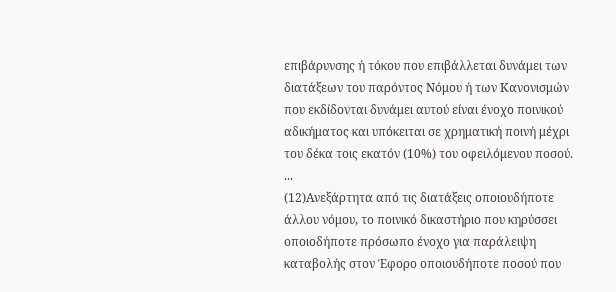επιβάρυνσης ή τόκου που επιβάλλεται δυνάμει των διατάξεων του παρόντος Νόμου ή των Κανονισμών που εκδίδονται δυνάμει αυτού είναι ένοχο ποινικού αδικήματος και υπόκειται σε χρηματική ποινή μέχρι του δέκα τοις εκατόν (10%) του οφειλόμενου ποσού. ...
(12)Ανεξάρτητα από τις διατάξεις οποιουδήποτε άλλου νόμου, το ποινικό δικαστήριο που κηρύσσει οποιοδήποτε πρόσωπο ένοχο για παράλειψη καταβολής στον Έφορο οποιουδήποτε ποσού που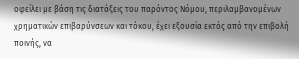οφείλει με βάση τις διατάξεις του παρόντος Νόμου, περιλαμβανομένων χρηματικών επιβαρύνσεων και τόκου, έχει εξουσία εκτός από την επιβολή ποινής, να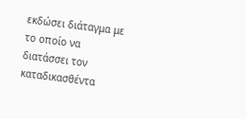εκδώσει διάταγμα με το οποίο να διατάσσει τον καταδικασθέντα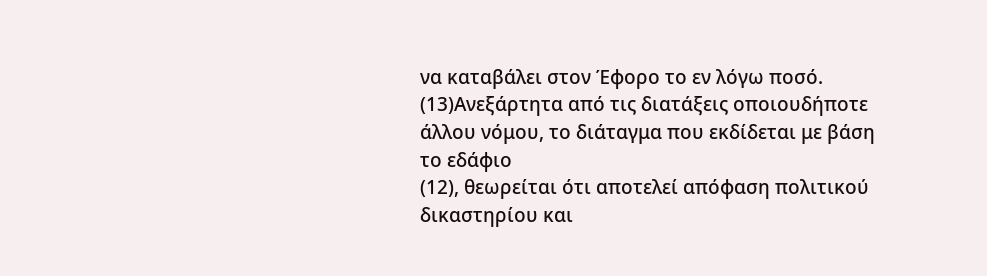να καταβάλει στον Έφορο το εν λόγω ποσό.
(13)Ανεξάρτητα από τις διατάξεις οποιουδήποτε άλλου νόμου, το διάταγμα που εκδίδεται με βάση το εδάφιο
(12), θεωρείται ότι αποτελεί απόφαση πολιτικού δικαστηρίου και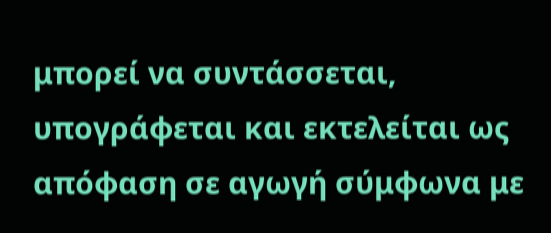μπορεί να συντάσσεται, υπογράφεται και εκτελείται ως απόφαση σε αγωγή σύμφωνα με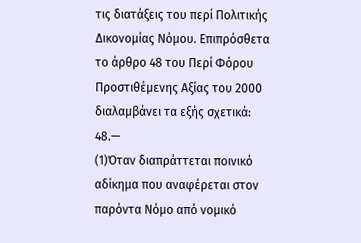τις διατάξεις του περί Πολιτικής Δικονομίας Νόμου. Eπιπρόσθετα το άρθρο 48 του Περί Φόρου Προστιθέμενης Αξίας του 2000 διαλαμβάνει τα εξής σχετικά: 48.—
(1)Όταν διαπράττεται ποινικό αδίκημα που αναφέρεται στον παρόντα Νόμο από νομικό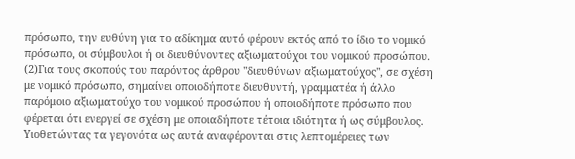πρόσωπο, την ευθύνη για το αδίκημα αυτό φέρουν εκτός από το ίδιο το νομικό πρόσωπο, οι σύμβουλοι ή οι διευθύνοντες αξιωματούχοι του νομικού προσώπου.
(2)Για τους σκοπούς του παρόντος άρθρου "διευθύνων αξιωματούχος", σε σχέση με νομικό πρόσωπο, σημαίνει οποιοδήποτε διευθυντή, γραμματέα ή άλλο παρόμοιο αξιωματούχο του νομικού προσώπου ή οποιοδήποτε πρόσωπο που φέρεται ότι ενεργεί σε σχέση με οποιαδήποτε τέτοια ιδιότητα ή ως σύμβουλος. Υιοθετώντας τα γεγονότα ως αυτά αναφέρονται στις λεπτομέρειες των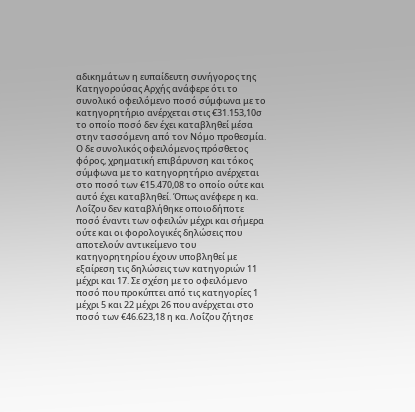αδικημάτων η ευπαίδευτη συνήγορος της Κατηγορούσας Αρχής ανάφερε ότι το συνολικό οφειλόμενο ποσό σύμφωνα με το κατηγορητήριο ανέρχεται στις €31.153,10σ το οποίο ποσό δεν έχει καταβληθεί μέσα στην τασσόμενη από τον Νόμο προθεσμία. Ο δε συνολικός οφειλόμενος πρόσθετος φόρος, χρηματική επιβάρυνση και τόκος σύμφωνα με το κατηγορητήριο ανέρχεται στο ποσό των €15.470,08 το οποίο ούτε και αυτό έχει καταβληθεί. Όπως ανέφερε η κα. Λοΐζου δεν καταβλήθηκε οποιοδήποτε ποσό έναντι των οφειλών μέχρι και σήμερα ούτε και οι φορολογικές δηλώσεις που αποτελούν αντικείμενο του κατηγορητηρίου έχουν υποβληθεί με εξαίρεση τις δηλώσεις των κατηγοριών 11 μέχρι και 17. Σε σχέση με το οφειλόμενο ποσό που προκύπτει από τις κατηγορίες 1 μέχρι 5 και 22 μέχρι 26 που ανέρχεται στο ποσό των €46.623,18 η κα. Λοΐζου ζήτησε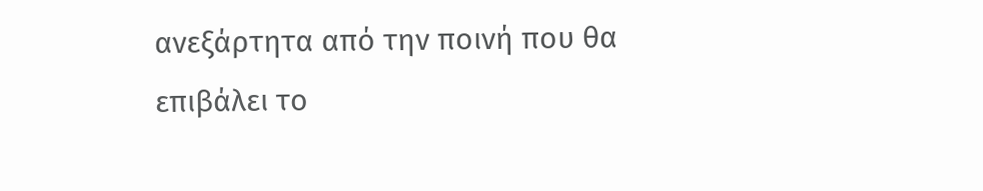ανεξάρτητα από την ποινή που θα επιβάλει το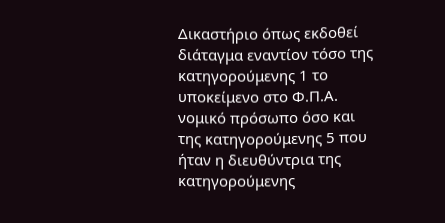Δικαστήριο όπως εκδοθεί διάταγμα εναντίον τόσο της κατηγορούμενης 1 το υποκείμενο στο Φ.Π.Α. νομικό πρόσωπο όσο και της κατηγορούμενης 5 που ήταν η διευθύντρια της κατηγορούμενης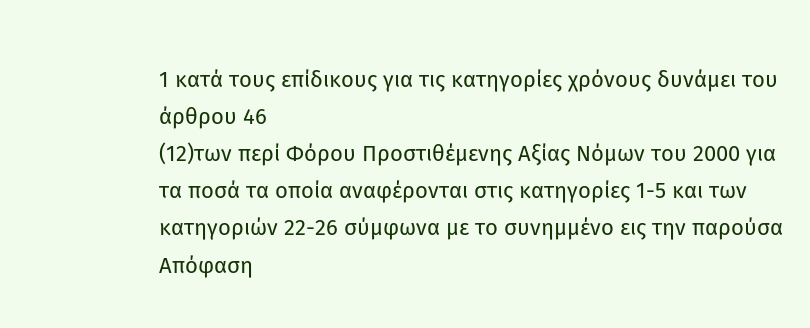1 κατά τους επίδικους για τις κατηγορίες χρόνους δυνάμει του άρθρου 46
(12)των περί Φόρου Προστιθέμενης Αξίας Νόμων του 2000 για τα ποσά τα οποία αναφέρονται στις κατηγορίες 1-5 και των κατηγοριών 22-26 σύμφωνα με το συνημμένο εις την παρούσα Απόφαση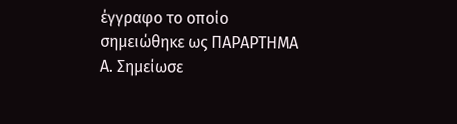έγγραφο το οποίο σημειώθηκε ως ΠΑΡΑΡΤΗΜΑ Α. Σημείωσε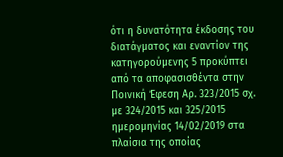ότι η δυνατότητα έκδοσης του διατάγματος και εναντίον της κατηγορούμενης 5 προκύπτει από τα αποφασισθέντα στην Ποινική Έφεση Αρ. 323/2015 σχ. με 324/2015 και 325/2015 ημερομηνίας 14/02/2019 στα πλαίσια της οποίας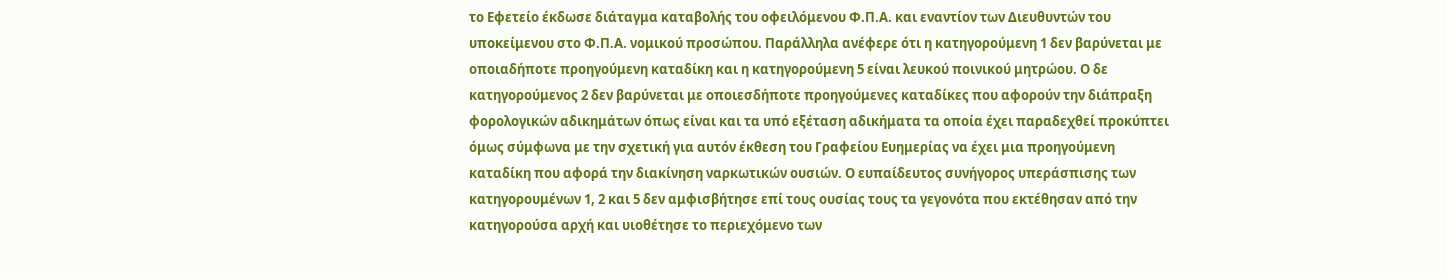το Εφετείο έκδωσε διάταγμα καταβολής του οφειλόμενου Φ.Π.Α. και εναντίον των Διευθυντών του υποκείμενου στο Φ.Π.Α. νομικού προσώπου. Παράλληλα ανέφερε ότι η κατηγορούμενη 1 δεν βαρύνεται με οποιαδήποτε προηγούμενη καταδίκη και η κατηγορούμενη 5 είναι λευκού ποινικού μητρώου. Ο δε κατηγορούμενος 2 δεν βαρύνεται με οποιεσδήποτε προηγούμενες καταδίκες που αφορούν την διάπραξη φορολογικών αδικημάτων όπως είναι και τα υπό εξέταση αδικήματα τα οποία έχει παραδεχθεί προκύπτει όμως σύμφωνα με την σχετική για αυτόν έκθεση του Γραφείου Ευημερίας να έχει μια προηγούμενη καταδίκη που αφορά την διακίνηση ναρκωτικών ουσιών. Ο ευπαίδευτος συνήγορος υπεράσπισης των κατηγορουμένων 1, 2 και 5 δεν αμφισβήτησε επί τους ουσίας τους τα γεγονότα που εκτέθησαν από την κατηγορούσα αρχή και υιοθέτησε το περιεχόμενο των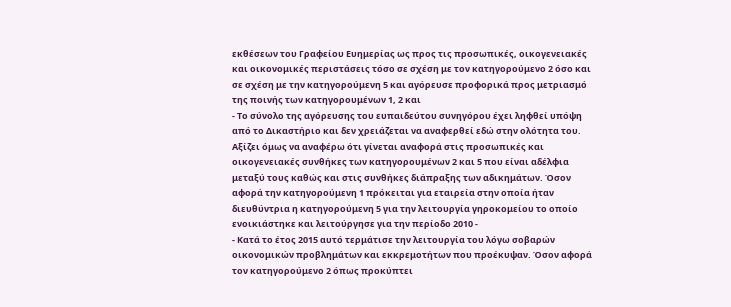εκθέσεων του Γραφείου Ευημερίας ως προς τις προσωπικές, οικογενειακές και οικονομικές περιστάσεις τόσο σε σχέση με τον κατηγορούμενο 2 όσο και σε σχέση με την κατηγορούμενη 5 και αγόρευσε προφορικά προς μετριασμό της ποινής των κατηγορουμένων 1, 2 και
- Το σύνολο της αγόρευσης του ευπαιδεύτου συνηγόρου έχει ληφθεί υπόψη από το Δικαστήριο και δεν χρειάζεται να αναφερθεί εδώ στην ολότητα του. Αξίζει όμως να αναφέρω ότι γίνεται αναφορά στις προσωπικές και οικογενειακές συνθήκες των κατηγορουμένων 2 και 5 που είναι αδέλφια μεταξύ τους καθώς και στις συνθήκες διάπραξης των αδικημάτων. Όσον αφορά την κατηγορούμενη 1 πρόκειται για εταιρεία στην οποία ήταν διευθύντρια η κατηγορούμενη 5 για την λειτουργία γηροκομείου το οποίο ενοικιάστηκε και λειτούργησε για την περίοδο 2010 -
- Κατά το έτος 2015 αυτό τερμάτισε την λειτουργία του λόγω σοβαρών οικονομικών προβλημάτων και εκκρεμοτήτων που προέκυψαν. Όσον αφορά τον κατηγορούμενο 2 όπως προκύπτει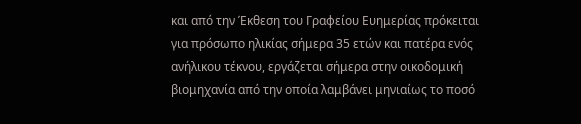και από την Έκθεση του Γραφείου Ευημερίας πρόκειται για πρόσωπο ηλικίας σήμερα 35 ετών και πατέρα ενός ανήλικου τέκνου, εργάζεται σήμερα στην οικοδομική βιομηχανία από την οποία λαμβάνει μηνιαίως το ποσό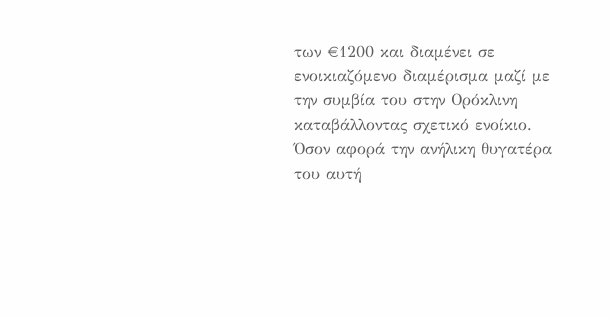των €1200 και διαμένει σε ενοικιαζόμενο διαμέρισμα μαζί με την συμβία του στην Ορόκλινη καταβάλλοντας σχετικό ενοίκιο. Όσον αφορά την ανήλικη θυγατέρα του αυτή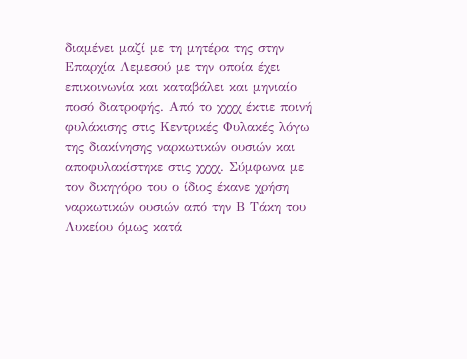διαμένει μαζί με τη μητέρα της στην Επαρχία Λεμεσού με την οποία έχει επικοινωνία και καταβάλει και μηνιαίο ποσό διατροφής. Από το χχχχ έκτιε ποινή φυλάκισης στις Κεντρικές Φυλακές λόγω της διακίνησης ναρκωτικών ουσιών και αποφυλακίστηκε στις χχχχ. Σύμφωνα με τον δικηγόρο του ο ίδιος έκανε χρήση ναρκωτικών ουσιών από την Β Τάκη του Λυκείου όμως κατά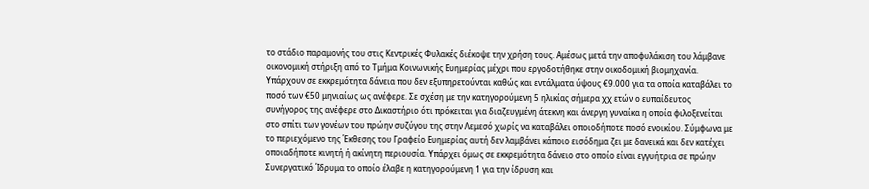το στάδιο παραμονής του στις Κεντρικές Φυλακές διέκοψε την χρήση τους. Αμέσως μετά την αποφυλάκιση του λάμβανε οικονομική στήριξη από το Τμήμα Κοινωνικής Ευημερίας μέχρι που εργοδοτήθηκε στην οικοδομική βιομηχανία. Υπάρχουν σε εκκρεμότητα δάνεια που δεν εξυπηρετούνται καθώς και εντάλματα ύψους €9.000 για τα οποία καταβάλει το ποσό των €50 μηνιαίως ως ανέφερε. Σε σχέση με την κατηγορούμενη 5 ηλικίας σήμερα χχ ετών ο ευπαίδευτος συνήγορος της ανέφερε στο Δικαστήριο ότι πρόκειται για διαζευγμένη άτεκνη και άνεργη γυναίκα η οποία φιλοξενείται στο σπίτι των γονέων του πρώην συζύγου της στην Λεμεσό χωρίς να καταβάλει οποιοδήποτε ποσό ενοικίου. Σύμφωνα με το περιεχόμενο της Έκθεσης του Γραφείο Ευημερίας αυτή δεν λαμβάνει κάποιο εισόδημα ζει με δανεικά και δεν κατέχει οποιαδήποτε κινητή ή ακίνητη περιουσία. Υπάρχει όμως σε εκκρεμότητα δάνειο στο οποίο είναι εγγυήτρια σε πρώην Συνεργατικό Ίδρυμα το οποίο έλαβε η κατηγορούμενη 1 για την ίδρυση και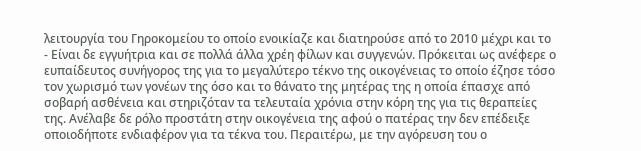λειτουργία του Γηροκομείου το οποίο ενοικίαζε και διατηρούσε από το 2010 μέχρι και το
- Είναι δε εγγυήτρια και σε πολλά άλλα χρέη φίλων και συγγενών. Πρόκειται ως ανέφερε ο ευπαίδευτος συνήγορος της για το μεγαλύτερο τέκνο της οικογένειας το οποίο έζησε τόσο τον χωρισμό των γονέων της όσο και το θάνατο της μητέρας της η οποία έπασχε από σοβαρή ασθένεια και στηριζόταν τα τελευταία χρόνια στην κόρη της για τις θεραπείες της. Ανέλαβε δε ρόλο προστάτη στην οικογένεια της αφού ο πατέρας την δεν επέδειξε οποιοδήποτε ενδιαφέρον για τα τέκνα του. Περαιτέρω, με την αγόρευση του ο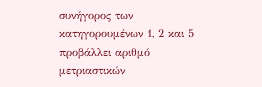συνήγορος των κατηγορουμένων 1, 2 και 5 προβάλλει αριθμό μετριαστικών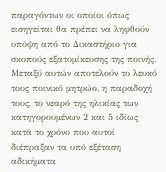παραγόντων οι οποίοι όπως εισηγείται θα πρέπει να ληφθούν υπόψη από το Δικαστήριο για σκοπούς εξατομίκευσης της ποινής. Μεταξύ αυτών αποτελούν το λευκό τους ποινικό μητρώο, η παραδοχή τους, το νεαρό της ηλικίας των κατηγορουμένων 2 και 5 ιδίως κατά το χρόνο που αυτοί διέπραξαν τα υπό εξέταση αδικήματα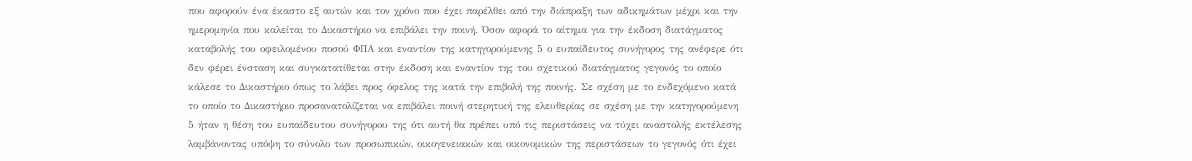που αφορούν ένα έκαστο εξ αυτών και τον χρόνο που έχει παρέλθει από την διάπραξη των αδικημάτων μέχρι και την ημερομηνία που καλείται το Δικαστήριο να επιβάλει την ποινή. Όσον αφορά το αίτημα για την έκδοση διατάγματος καταβολής του οφειλομένου ποσού ΦΠΑ και εναντίον της κατηγορούμενης 5 ο ευπαίδευτος συνήγορος της ανέφερε ότι δεν φέρει ένσταση και συγκατατίθεται στην έκδοση και εναντίον της του σχετικού διατάγματος γεγονός το οποίο κάλεσε το Δικαστήριο όπως το λάβει προς όφελος της κατά την επιβολή της ποινής. Σε σχέση με το ενδεχόμενο κατά το οποίο το Δικαστήριο προσανατολίζεται να επιβάλει ποινή στερητική της ελευθερίας σε σχέση με την κατηγορούμενη 5 ήταν η θέση του ευπαίδευτου συνήγορου της ότι αυτή θα πρέπει υπό τις περιστάσεις να τύχει αναστολής εκτέλεσης λαμβάνοντας υπόψη το σύνολο των προσωπικών, οικογενειακών και οικονομικών της περιστάσεων το γεγονός ότι έχει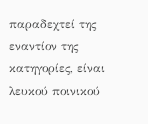παραδεχτεί της εναντίον της κατηγορίες, είναι λευκού ποινικού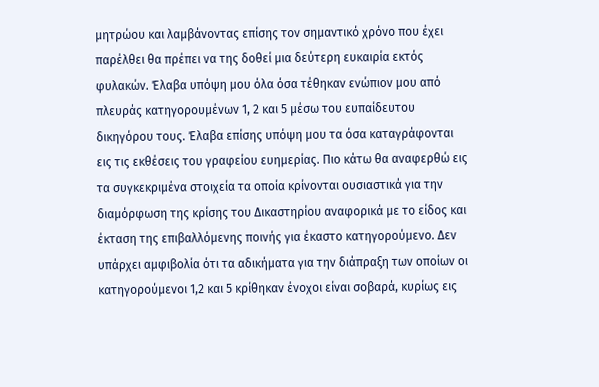μητρώου και λαμβάνοντας επίσης τον σημαντικό χρόνο που έχει παρέλθει θα πρέπει να της δοθεί μια δεύτερη ευκαιρία εκτός φυλακών. Έλαβα υπόψη μου όλα όσα τέθηκαν ενώπιον μου από πλευράς κατηγορουμένων 1, 2 και 5 μέσω του ευπαίδευτου δικηγόρου τους. Έλαβα επίσης υπόψη μου τα όσα καταγράφονται εις τις εκθέσεις του γραφείου ευημερίας. Πιο κάτω θα αναφερθώ εις τα συγκεκριμένα στοιχεία τα οποία κρίνονται ουσιαστικά για την διαμόρφωση της κρίσης του Δικαστηρίου αναφορικά με το είδος και έκταση της επιβαλλόμενης ποινής για έκαστο κατηγορούμενο. Δεν υπάρχει αμφιβολία ότι τα αδικήματα για την διάπραξη των οποίων οι κατηγορούμενοι 1,2 και 5 κρίθηκαν ένοχοι είναι σοβαρά, κυρίως εις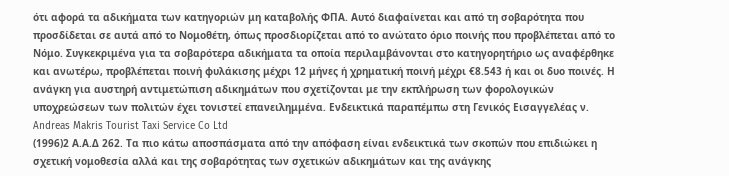ότι αφορά τα αδικήματα των κατηγοριών μη καταβολής ΦΠΑ. Αυτό διαφαίνεται και από τη σοβαρότητα που προσδίδεται σε αυτά από το Νομοθέτη, όπως προσδιορίζεται από το ανώτατο όριο ποινής που προβλέπεται από το Νόμο. Συγκεκριμένα για τα σοβαρότερα αδικήματα τα οποία περιλαμβάνονται στο κατηγορητήριο ως αναφέρθηκε και ανωτέρω, προβλέπεται ποινή φυλάκισης μέχρι 12 μήνες ή χρηματική ποινή μέχρι €8.543 ή και οι δυο ποινές. Η ανάγκη για αυστηρή αντιμετώπιση αδικημάτων που σχετίζονται με την εκπλήρωση των φορολογικών υποχρεώσεων των πολιτών έχει τονιστεί επανειλημμένα. Ενδεικτικά παραπέμπω στη Γενικός Εισαγγελέας ν. Andreas Makris Tourist Taxi Service Co Ltd
(1996)2 Α.Α.Δ 262. Τα πιο κάτω αποσπάσματα από την απόφαση είναι ενδεικτικά των σκοπών που επιδιώκει η σχετική νομοθεσία αλλά και της σοβαρότητας των σχετικών αδικημάτων και της ανάγκης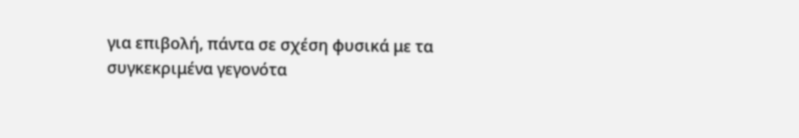για επιβολή, πάντα σε σχέση φυσικά με τα συγκεκριμένα γεγονότα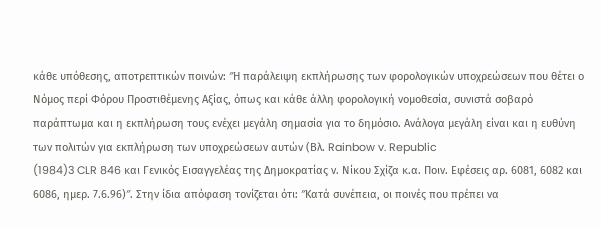κάθε υπόθεσης, αποτρεπτικών ποινών: ″Η παράλειψη εκπλήρωσης των φορολογικών υποχρεώσεων που θέτει ο Νόμος περί Φόρου Προστιθέμενης Αξίας, όπως και κάθε άλλη φορολογική νομοθεσία, συνιστά σοβαρό παράπτωμα και η εκπλήρωση τους ενέχει μεγάλη σημασία για το δημόσιο. Ανάλογα μεγάλη είναι και η ευθύνη των πολιτών για εκπλήρωση των υποχρεώσεων αυτών (Βλ. Rainbow v. Republic
(1984)3 CLR 846 και Γενικός Εισαγγελέας της Δημοκρατίας ν. Νίκου Σχίζα κ.α. Ποιν. Εφέσεις αρ. 6081, 6082 και 6086, ημερ. 7.6.96)″. Στην ίδια απόφαση τονίζεται ότι: ″Κατά συνέπεια, οι ποινές που πρέπει να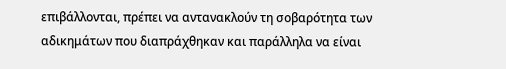επιβάλλονται, πρέπει να αντανακλούν τη σοβαρότητα των αδικημάτων που διαπράχθηκαν και παράλληλα να είναι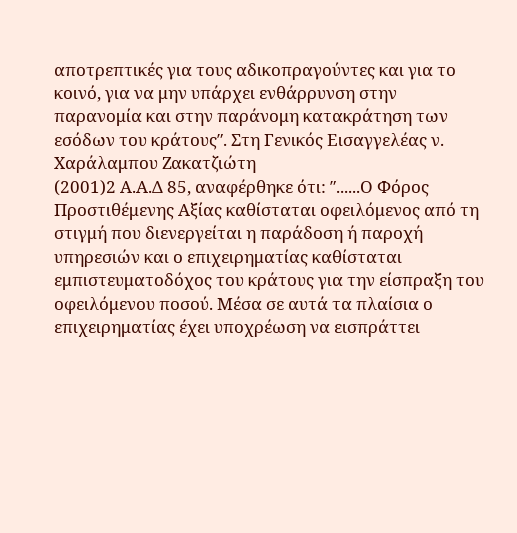αποτρεπτικές για τους αδικοπραγούντες και για το κοινό, για να μην υπάρχει ενθάρρυνση στην παρανομία και στην παράνομη κατακράτηση των εσόδων του κράτους″. Στη Γενικός Εισαγγελέας ν. Χαράλαμπου Ζακατζιώτη
(2001)2 Α.Α.Δ 85, αναφέρθηκε ότι: ″......Ο Φόρος Προστιθέμενης Αξίας καθίσταται οφειλόμενος από τη στιγμή που διενεργείται η παράδοση ή παροχή υπηρεσιών και ο επιχειρηματίας καθίσταται εμπιστευματοδόχος του κράτους για την είσπραξη του οφειλόμενου ποσού. Μέσα σε αυτά τα πλαίσια ο επιχειρηματίας έχει υποχρέωση να εισπράττει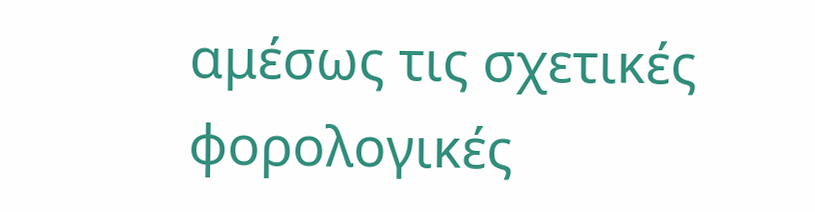αμέσως τις σχετικές φορολογικές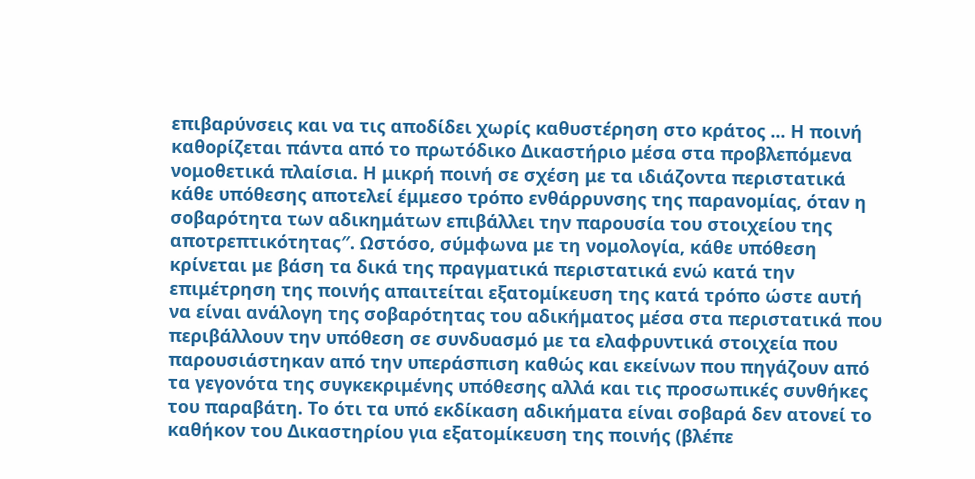επιβαρύνσεις και να τις αποδίδει χωρίς καθυστέρηση στο κράτος ... Η ποινή καθορίζεται πάντα από το πρωτόδικο Δικαστήριο μέσα στα προβλεπόμενα νομοθετικά πλαίσια. Η μικρή ποινή σε σχέση με τα ιδιάζοντα περιστατικά κάθε υπόθεσης αποτελεί έμμεσο τρόπο ενθάρρυνσης της παρανομίας, όταν η σοβαρότητα των αδικημάτων επιβάλλει την παρουσία του στοιχείου της αποτρεπτικότητας″. Ωστόσο, σύμφωνα με τη νομολογία, κάθε υπόθεση κρίνεται με βάση τα δικά της πραγματικά περιστατικά ενώ κατά την επιμέτρηση της ποινής απαιτείται εξατομίκευση της κατά τρόπο ώστε αυτή να είναι ανάλογη της σοβαρότητας του αδικήματος μέσα στα περιστατικά που περιβάλλουν την υπόθεση σε συνδυασμό με τα ελαφρυντικά στοιχεία που παρουσιάστηκαν από την υπεράσπιση καθώς και εκείνων που πηγάζουν από τα γεγονότα της συγκεκριμένης υπόθεσης αλλά και τις προσωπικές συνθήκες του παραβάτη. Το ότι τα υπό εκδίκαση αδικήματα είναι σοβαρά δεν ατονεί το καθήκον του Δικαστηρίου για εξατομίκευση της ποινής (βλέπε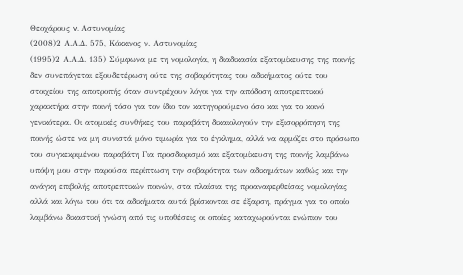Θεοχάρους v. Αστυνομίας
(2008)2 Α.Α.Δ. 575, Κόκκινος ν. Αστυνομίας
(1995)2 Α.Α.Δ. 135) Σύμφωνα με τη νομολογία, η διαδικασία εξατομίκευσης της ποινής δεν συνεπάγεται εξουδετέρωση ούτε της σοβαρότητας του αδικήματος ούτε του στοιχείου της αποτροπής όταν συντρέχουν λόγοι για την απόδοση αποτρεπτικού χαρακτήρα στην ποινή τόσο για τον ίδιο τον κατηγορούμενο όσο και για το κοινό γενικότερα. Οι ατομικές συνθήκες του παραβάτη δικαιολογούν την εξισορρόπηση της ποινής ώστε να μη συνιστά μόνο τιμωρία για το έγκλημα, αλλά να αρμόζει στο πρόσωπο του συγκεκριμένου παραβάτη Για προσδιορισμό και εξατομίκευση της ποινής λαμβάνω υπόψη μου στην παρούσα περίπτωση την σοβαρότητα των αδικημάτων καθώς και την ανάγκη επιβολής αποτρεπτικών ποινών, στα πλαίσια της προαναφερθείσας νομολογίας αλλά και λόγω του ότι τα αδικήματα αυτά βρίσκονται σε έξαρση, πράγμα για το οποίο λαμβάνω δικαστική γνώση από τις υποθέσεις οι οποίες καταχωρούνται ενώπιον του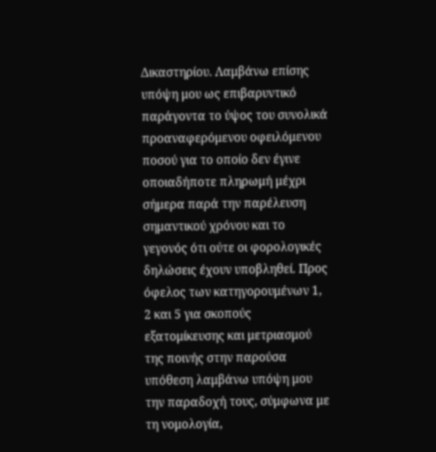Δικαστηρίου. Λαμβάνω επίσης υπόψη μου ως επιβαρυντικό παράγοντα το ύψος του συνολικά προαναφερόμενου οφειλόμενου ποσού για το οποίο δεν έγινε οποιαδήποτε πληρωμή μέχρι σήμερα παρά την παρέλευση σημαντικού χρόνου και το γεγονός ότι ούτε οι φορολογικές δηλώσεις έχουν υποβληθεί. Προς όφελος των κατηγορουμένων 1, 2 και 5 για σκοπούς εξατομίκευσης και μετριασμού της ποινής στην παρούσα υπόθεση λαμβάνω υπόψη μου την παραδοχή τους, σύμφωνα με τη νομολογία,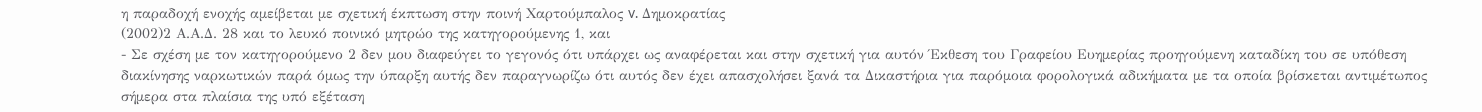η παραδοχή ενοχής αμείβεται με σχετική έκπτωση στην ποινή Χαρτούμπαλος v. Δημοκρατίας
(2002)2 Α.Α.Δ. 28 και το λευκό ποινικό μητρώο της κατηγορούμενης 1, και
- Σε σχέση με τον κατηγορούμενο 2 δεν μου διαφεύγει το γεγονός ότι υπάρχει ως αναφέρεται και στην σχετική για αυτόν Έκθεση του Γραφείου Ευημερίας προηγούμενη καταδίκη του σε υπόθεση διακίνησης ναρκωτικών παρά όμως την ύπαρξη αυτής δεν παραγνωρίζω ότι αυτός δεν έχει απασχολήσει ξανά τα Δικαστήρια για παρόμοια φορολογικά αδικήματα με τα οποία βρίσκεται αντιμέτωπος σήμερα στα πλαίσια της υπό εξέταση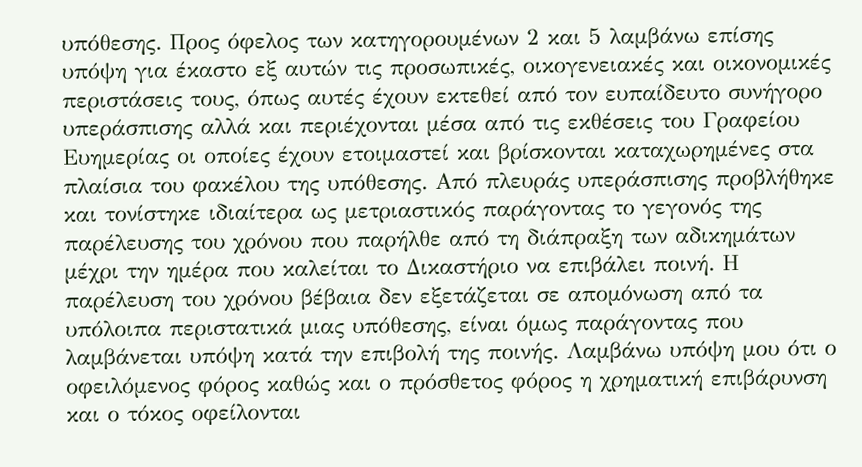υπόθεσης. Προς όφελος των κατηγορουμένων 2 και 5 λαμβάνω επίσης υπόψη για έκαστο εξ αυτών τις προσωπικές, οικογενειακές και οικονομικές περιστάσεις τους, όπως αυτές έχουν εκτεθεί από τον ευπαίδευτο συνήγορο υπεράσπισης αλλά και περιέχονται μέσα από τις εκθέσεις του Γραφείου Ευημερίας οι οποίες έχουν ετοιμαστεί και βρίσκονται καταχωρημένες στα πλαίσια του φακέλου της υπόθεσης. Από πλευράς υπεράσπισης προβλήθηκε και τονίστηκε ιδιαίτερα ως μετριαστικός παράγοντας το γεγονός της παρέλευσης του χρόνου που παρήλθε από τη διάπραξη των αδικημάτων μέχρι την ημέρα που καλείται το Δικαστήριο να επιβάλει ποινή. Η παρέλευση του χρόνου βέβαια δεν εξετάζεται σε απομόνωση από τα υπόλοιπα περιστατικά μιας υπόθεσης, είναι όμως παράγοντας που λαμβάνεται υπόψη κατά την επιβολή της ποινής. Λαμβάνω υπόψη μου ότι ο οφειλόμενος φόρος καθώς και ο πρόσθετος φόρος η χρηματική επιβάρυνση και ο τόκος οφείλονται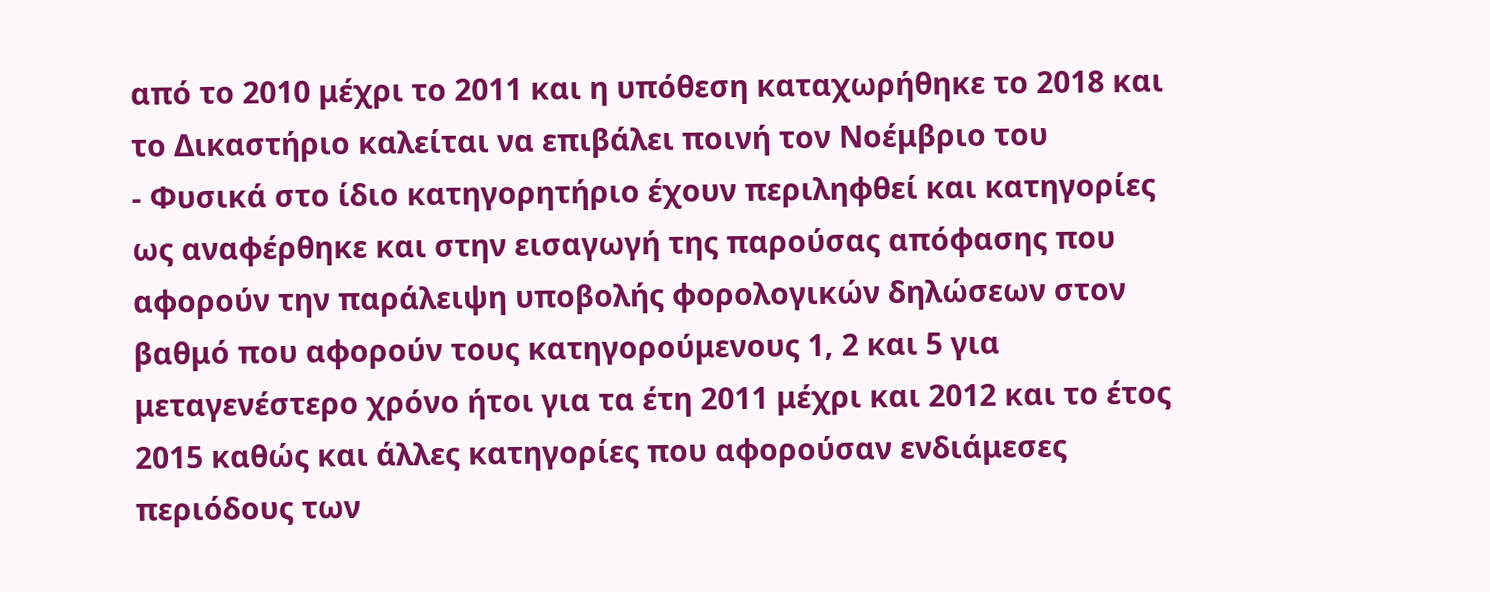από το 2010 μέχρι το 2011 και η υπόθεση καταχωρήθηκε το 2018 και το Δικαστήριο καλείται να επιβάλει ποινή τον Νοέμβριο του
- Φυσικά στο ίδιο κατηγορητήριο έχουν περιληφθεί και κατηγορίες ως αναφέρθηκε και στην εισαγωγή της παρούσας απόφασης που αφορούν την παράλειψη υποβολής φορολογικών δηλώσεων στον βαθμό που αφορούν τους κατηγορούμενους 1, 2 και 5 για μεταγενέστερο χρόνο ήτοι για τα έτη 2011 μέχρι και 2012 και το έτος 2015 καθώς και άλλες κατηγορίες που αφορούσαν ενδιάμεσες περιόδους των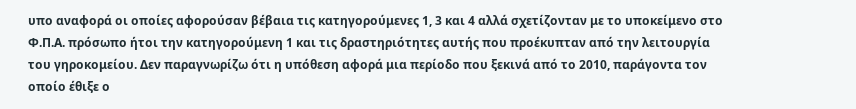υπο αναφορά οι οποίες αφορούσαν βέβαια τις κατηγορούμενες 1, 3 και 4 αλλά σχετίζονταν με το υποκείμενο στο Φ.Π.Α. πρόσωπο ήτοι την κατηγορούμενη 1 και τις δραστηριότητες αυτής που προέκυπταν από την λειτουργία του γηροκομείου. Δεν παραγνωρίζω ότι η υπόθεση αφορά μια περίοδο που ξεκινά από το 2010, παράγοντα τον οποίο έθιξε ο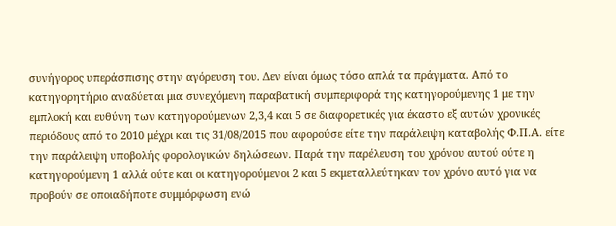συνήγορος υπεράσπισης στην αγόρευση του. Δεν είναι όμως τόσο απλά τα πράγματα. Από το κατηγορητήριο αναδύεται μια συνεχόμενη παραβατική συμπεριφορά της κατηγορούμενης 1 με την εμπλοκή και ευθύνη των κατηγορούμενων 2,3,4 και 5 σε διαφορετικές για έκαστο εξ αυτών χρονικές περιόδους από το 2010 μέχρι και τις 31/08/2015 που αφορούσε είτε την παράλειψη καταβολής Φ.Π.Α. είτε την παράλειψη υποβολής φορολογικών δηλώσεων. Παρά την παρέλευση του χρόνου αυτού ούτε η κατηγορούμενη 1 αλλά ούτε και οι κατηγορούμενοι 2 και 5 εκμεταλλεύτηκαν τον χρόνο αυτό για να προβούν σε οποιαδήποτε συμμόρφωση ενώ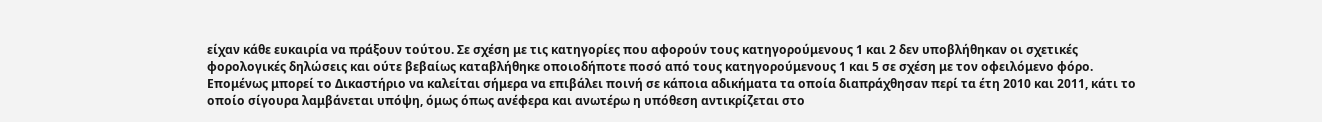είχαν κάθε ευκαιρία να πράξουν τούτου. Σε σχέση με τις κατηγορίες που αφορούν τους κατηγορούμενους 1 και 2 δεν υποβλήθηκαν οι σχετικές φορολογικές δηλώσεις και ούτε βεβαίως καταβλήθηκε οποιοδήποτε ποσό από τους κατηγορούμενους 1 και 5 σε σχέση με τον οφειλόμενο φόρο. Επομένως μπορεί το Δικαστήριο να καλείται σήμερα να επιβάλει ποινή σε κάποια αδικήματα τα οποία διαπράχθησαν περί τα έτη 2010 και 2011, κάτι το οποίο σίγουρα λαμβάνεται υπόψη, όμως όπως ανέφερα και ανωτέρω η υπόθεση αντικρίζεται στο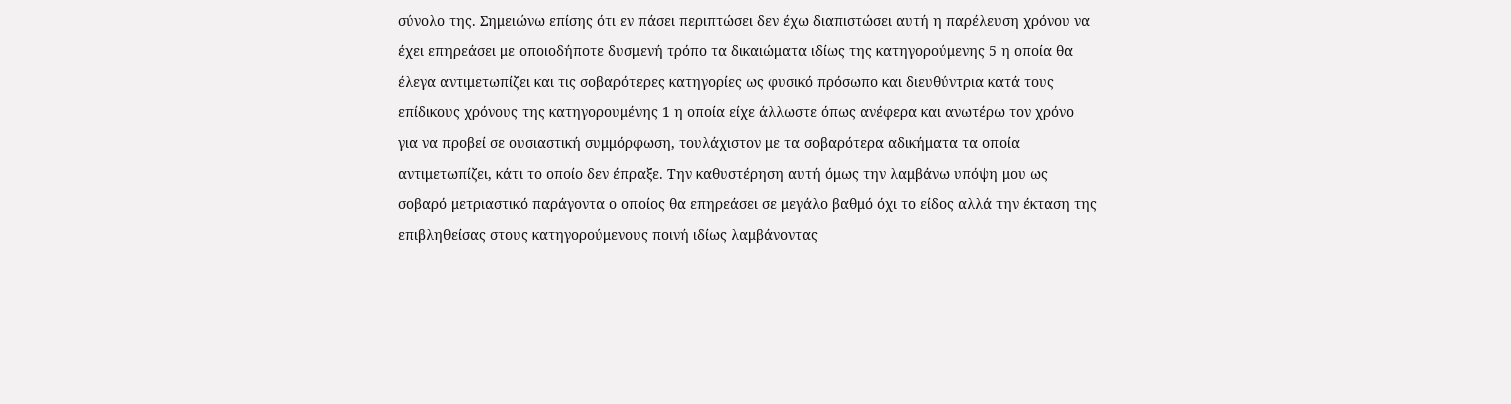σύνολο της. Σημειώνω επίσης ότι εν πάσει περιπτώσει δεν έχω διαπιστώσει αυτή η παρέλευση χρόνου να έχει επηρεάσει με οποιοδήποτε δυσμενή τρόπο τα δικαιώματα ιδίως της κατηγορούμενης 5 η οποία θα έλεγα αντιμετωπίζει και τις σοβαρότερες κατηγορίες ως φυσικό πρόσωπο και διευθύντρια κατά τους επίδικους χρόνους της κατηγορουμένης 1 η οποία είχε άλλωστε όπως ανέφερα και ανωτέρω τον χρόνο για να προβεί σε ουσιαστική συμμόρφωση, τουλάχιστον με τα σοβαρότερα αδικήματα τα οποία αντιμετωπίζει, κάτι το οποίο δεν έπραξε. Την καθυστέρηση αυτή όμως την λαμβάνω υπόψη μου ως σοβαρό μετριαστικό παράγοντα ο οποίος θα επηρεάσει σε μεγάλο βαθμό όχι το είδος αλλά την έκταση της επιβληθείσας στους κατηγορούμενους ποινή ιδίως λαμβάνοντας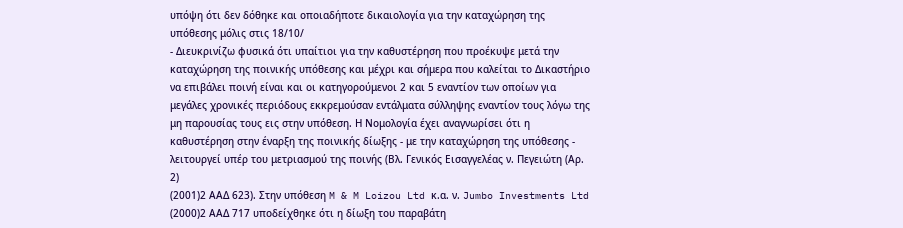υπόψη ότι δεν δόθηκε και οποιαδήποτε δικαιολογία για την καταχώρηση της υπόθεσης μόλις στις 18/10/
- Διευκρινίζω φυσικά ότι υπαίτιοι για την καθυστέρηση που προέκυψε μετά την καταχώρηση της ποινικής υπόθεσης και μέχρι και σήμερα που καλείται το Δικαστήριο να επιβάλει ποινή είναι και οι κατηγορούμενοι 2 και 5 εναντίον των οποίων για μεγάλες χρονικές περιόδους εκκρεμούσαν εντάλματα σύλληψης εναντίον τους λόγω της μη παρουσίας τους εις στην υπόθεση. Η Νομολογία έχει αναγνωρίσει ότι η καθυστέρηση στην έναρξη της ποινικής δίωξης - με την καταχώρηση της υπόθεσης - λειτουργεί υπέρ του μετριασμού της ποινής (Βλ. Γενικός Εισαγγελέας ν. Πεγειώτη (Αρ. 2)
(2001)2 ΑΑΔ 623). Στην υπόθεση M & M Loizou Ltd κ.α. ν. Jumbo Investments Ltd
(2000)2 ΑΑΔ 717 υποδείχθηκε ότι η δίωξη του παραβάτη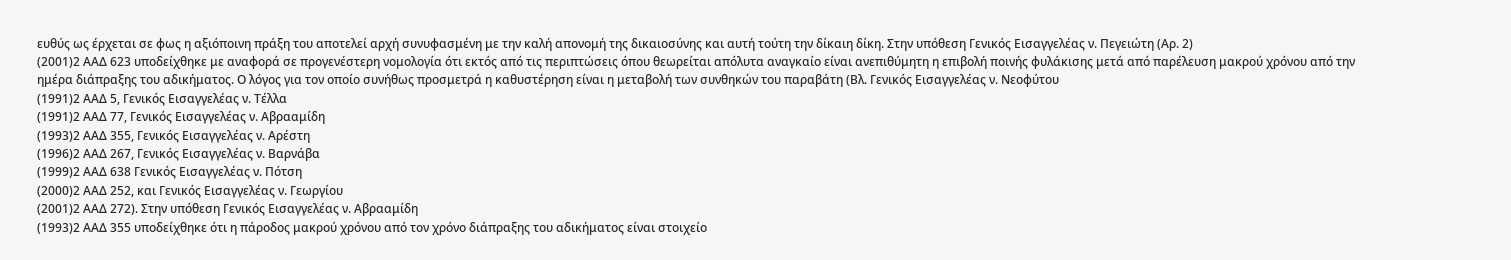ευθύς ως έρχεται σε φως η αξιόποινη πράξη του αποτελεί αρχή συνυφασμένη με την καλή απονομή της δικαιοσύνης και αυτή τούτη την δίκαιη δίκη. Στην υπόθεση Γενικός Εισαγγελέας ν. Πεγειώτη (Αρ. 2)
(2001)2 ΑΑΔ 623 υποδείχθηκε με αναφορά σε προγενέστερη νομολογία ότι εκτός από τις περιπτώσεις όπου θεωρείται απόλυτα αναγκαίο είναι ανεπιθύμητη η επιβολή ποινής φυλάκισης μετά από παρέλευση μακρού χρόνου από την ημέρα διάπραξης του αδικήματος. Ο λόγος για τον οποίο συνήθως προσμετρά η καθυστέρηση είναι η μεταβολή των συνθηκών του παραβάτη (Βλ. Γενικός Εισαγγελέας ν. Νεοφύτου
(1991)2 ΑΑΔ 5, Γενικός Εισαγγελέας ν. Τέλλα
(1991)2 ΑΑΔ 77, Γενικός Εισαγγελέας ν. Αβρααμίδη
(1993)2 ΑΑΔ 355, Γενικός Εισαγγελέας ν. Αρέστη
(1996)2 ΑΑΔ 267, Γενικός Εισαγγελέας ν. Βαρνάβα
(1999)2 ΑΑΔ 638 Γενικός Εισαγγελέας ν. Πότση
(2000)2 ΑΑΔ 252, και Γενικός Εισαγγελέας ν. Γεωργίου
(2001)2 ΑΑΔ 272). Στην υπόθεση Γενικός Εισαγγελέας ν. Αβρααμίδη
(1993)2 ΑΑΔ 355 υποδείχθηκε ότι η πάροδος μακρού χρόνου από τον χρόνο διάπραξης του αδικήματος είναι στοιχείο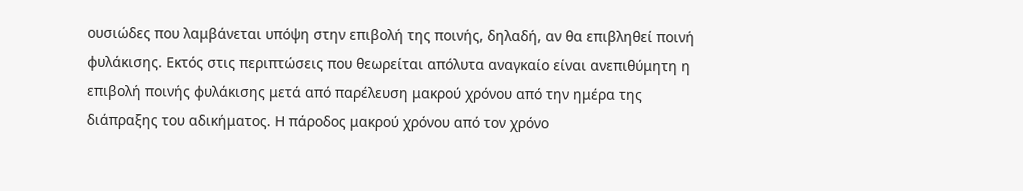ουσιώδες που λαμβάνεται υπόψη στην επιβολή της ποινής, δηλαδή, αν θα επιβληθεί ποινή φυλάκισης. Εκτός στις περιπτώσεις που θεωρείται απόλυτα αναγκαίο είναι ανεπιθύμητη η επιβολή ποινής φυλάκισης μετά από παρέλευση μακρού χρόνου από την ημέρα της διάπραξης του αδικήματος. Η πάροδος μακρού χρόνου από τον χρόνο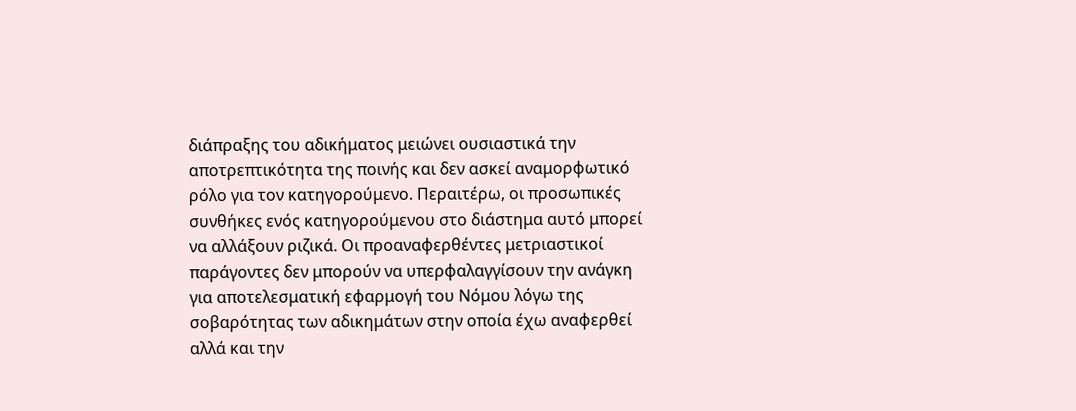διάπραξης του αδικήματος μειώνει ουσιαστικά την αποτρεπτικότητα της ποινής και δεν ασκεί αναμορφωτικό ρόλο για τον κατηγορούμενο. Περαιτέρω, οι προσωπικές συνθήκες ενός κατηγορούμενου στο διάστημα αυτό μπορεί να αλλάξουν ριζικά. Οι προαναφερθέντες μετριαστικοί παράγοντες δεν μπορούν να υπερφαλαγγίσουν την ανάγκη για αποτελεσματική εφαρμογή του Νόμου λόγω της σοβαρότητας των αδικημάτων στην οποία έχω αναφερθεί αλλά και την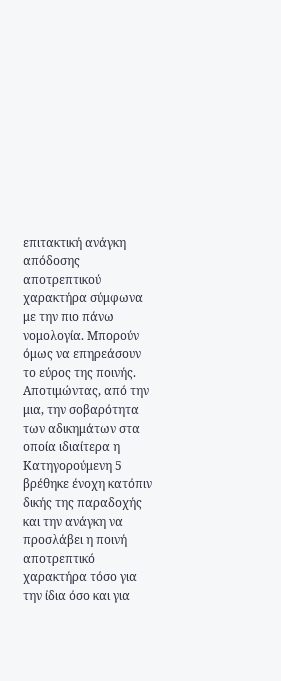επιτακτική ανάγκη απόδοσης αποτρεπτικού χαρακτήρα σύμφωνα με την πιο πάνω νομολογία. Μπορούν όμως να επηρεάσουν το εύρος της ποινής. Αποτιμώντας, από την μια, την σοβαρότητα των αδικημάτων στα οποία ιδιαίτερα η Κατηγορούμενη 5 βρέθηκε ένοχη κατόπιν δικής της παραδοχής και την ανάγκη να προσλάβει η ποινή αποτρεπτικό χαρακτήρα τόσο για την ίδια όσο και για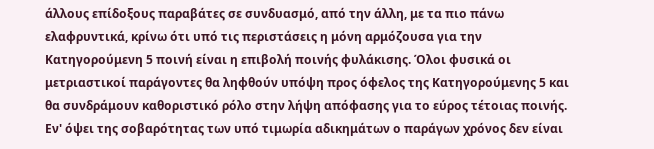άλλους επίδοξους παραβάτες σε συνδυασμό, από την άλλη, με τα πιο πάνω ελαφρυντικά, κρίνω ότι υπό τις περιστάσεις η μόνη αρμόζουσα για την Κατηγορούμενη 5 ποινή είναι η επιβολή ποινής φυλάκισης. Όλοι φυσικά οι μετριαστικοί παράγοντες θα ληφθούν υπόψη προς όφελος της Κατηγορούμενης 5 και θα συνδράμουν καθοριστικό ρόλο στην λήψη απόφασης για το εύρος τέτοιας ποινής. Εν' όψει της σοβαρότητας των υπό τιμωρία αδικημάτων ο παράγων χρόνος δεν είναι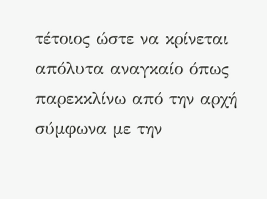τέτοιος ώστε να κρίνεται απόλυτα αναγκαίο όπως παρεκκλίνω από την αρχή σύμφωνα με την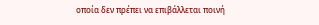οποία δεν πρέπει να επιβάλλεται ποινή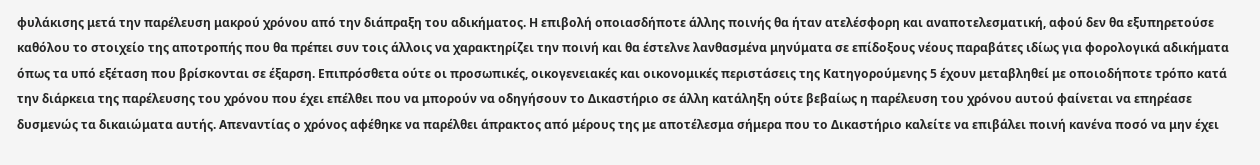φυλάκισης μετά την παρέλευση μακρού χρόνου από την διάπραξη του αδικήματος. Η επιβολή οποιασδήποτε άλλης ποινής θα ήταν ατελέσφορη και αναποτελεσματική, αφού δεν θα εξυπηρετούσε καθόλου το στοιχείο της αποτροπής που θα πρέπει συν τοις άλλοις να χαρακτηρίζει την ποινή και θα έστελνε λανθασμένα μηνύματα σε επίδοξους νέους παραβάτες ιδίως για φορολογικά αδικήματα όπως τα υπό εξέταση που βρίσκονται σε έξαρση. Επιπρόσθετα ούτε οι προσωπικές, οικογενειακές και οικονομικές περιστάσεις της Κατηγορούμενης 5 έχουν μεταβληθεί με οποιοδήποτε τρόπο κατά την διάρκεια της παρέλευσης του χρόνου που έχει επέλθει που να μπορούν να οδηγήσουν το Δικαστήριο σε άλλη κατάληξη ούτε βεβαίως η παρέλευση του χρόνου αυτού φαίνεται να επηρέασε δυσμενώς τα δικαιώματα αυτής. Απεναντίας ο χρόνος αφέθηκε να παρέλθει άπρακτος από μέρους της με αποτέλεσμα σήμερα που το Δικαστήριο καλείτε να επιβάλει ποινή κανένα ποσό να μην έχει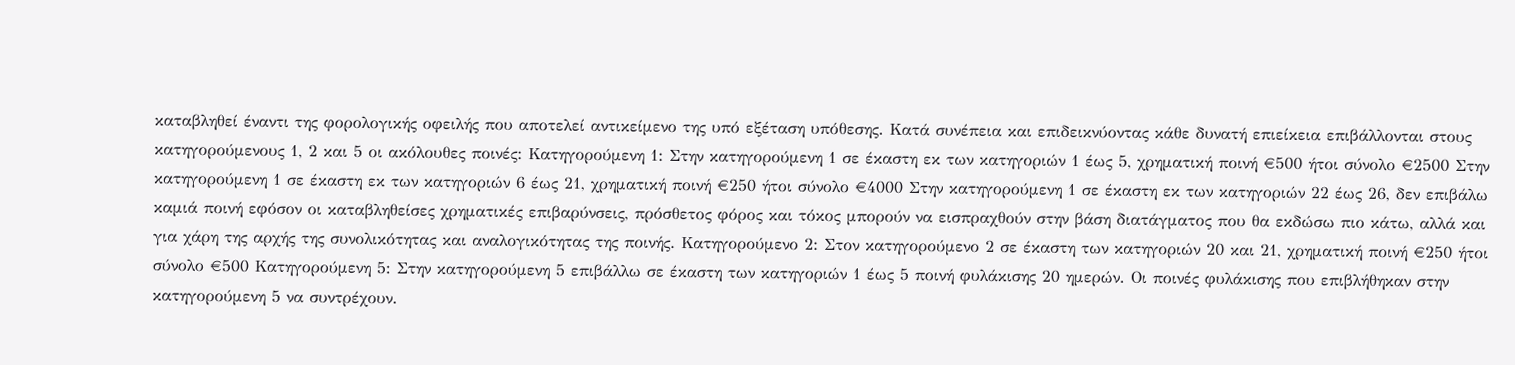καταβληθεί έναντι της φορολογικής οφειλής που αποτελεί αντικείμενο της υπό εξέταση υπόθεσης. Κατά συνέπεια και επιδεικνύοντας κάθε δυνατή επιείκεια επιβάλλονται στους κατηγορούμενους 1, 2 και 5 οι ακόλουθες ποινές: Κατηγορούμενη 1: Στην κατηγορούμενη 1 σε έκαστη εκ των κατηγοριών 1 έως 5, χρηματική ποινή €500 ήτοι σύνολο €2500 Στην κατηγορούμενη 1 σε έκαστη εκ των κατηγοριών 6 έως 21, χρηματική ποινή €250 ήτοι σύνολο €4000 Στην κατηγορούμενη 1 σε έκαστη εκ των κατηγοριών 22 έως 26, δεν επιβάλω καμιά ποινή εφόσον οι καταβληθείσες χρηματικές επιβαρύνσεις, πρόσθετος φόρος και τόκος μπορούν να εισπραχθούν στην βάση διατάγματος που θα εκδώσω πιο κάτω, αλλά και για χάρη της αρχής της συνολικότητας και αναλογικότητας της ποινής. Κατηγορούμενο 2: Στον κατηγορούμενο 2 σε έκαστη των κατηγοριών 20 και 21, χρηματική ποινή €250 ήτοι σύνολο €500 Κατηγορούμενη 5: Στην κατηγορούμενη 5 επιβάλλω σε έκαστη των κατηγοριών 1 έως 5 ποινή φυλάκισης 20 ημερών. Οι ποινές φυλάκισης που επιβλήθηκαν στην κατηγορούμενη 5 να συντρέχουν.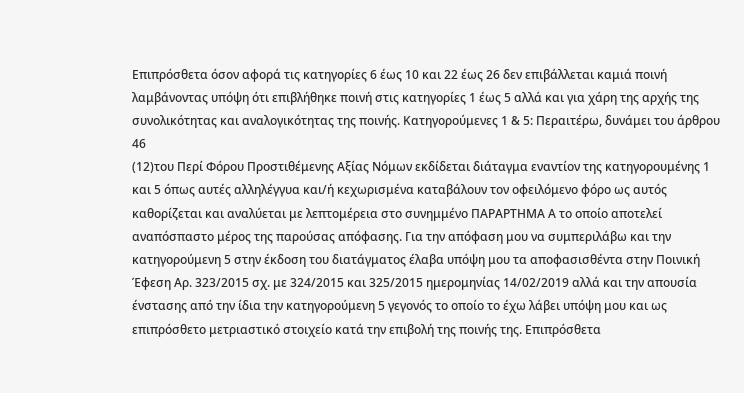Επιπρόσθετα όσον αφορά τις κατηγορίες 6 έως 10 και 22 έως 26 δεν επιβάλλεται καμιά ποινή λαμβάνοντας υπόψη ότι επιβλήθηκε ποινή στις κατηγορίες 1 έως 5 αλλά και για χάρη της αρχής της συνολικότητας και αναλογικότητας της ποινής. Κατηγορούμενες 1 & 5: Περαιτέρω, δυνάμει του άρθρου 46
(12)του Περί Φόρου Προστιθέμενης Αξίας Νόμων εκδίδεται διάταγμα εναντίον της κατηγορουμένης 1 και 5 όπως αυτές αλληλέγγυα και/ή κεχωρισμένα καταβάλουν τον οφειλόμενο φόρο ως αυτός καθορίζεται και αναλύεται με λεπτομέρεια στο συνημμένο ΠΑΡΑΡΤΗΜΑ Α το οποίο αποτελεί αναπόσπαστο μέρος της παρούσας απόφασης. Για την απόφαση μου να συμπεριλάβω και την κατηγορούμενη 5 στην έκδοση του διατάγματος έλαβα υπόψη μου τα αποφασισθέντα στην Ποινική Έφεση Αρ. 323/2015 σχ. με 324/2015 και 325/2015 ημερομηνίας 14/02/2019 αλλά και την απουσία ένστασης από την ίδια την κατηγορούμενη 5 γεγονός το οποίο το έχω λάβει υπόψη μου και ως επιπρόσθετο μετριαστικό στοιχείο κατά την επιβολή της ποινής της. Επιπρόσθετα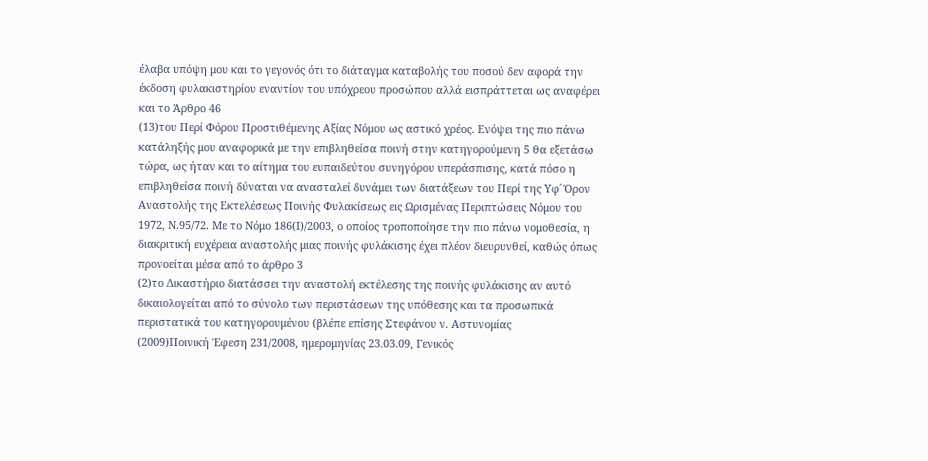έλαβα υπόψη μου και το γεγονός ότι το διάταγμα καταβολής του ποσού δεν αφορά την έκδοση φυλακιστηρίου εναντίον του υπόχρεου προσώπου αλλά εισπράττεται ως αναφέρει και το Άρθρο 46
(13)του Περί Φόρου Προστιθέμενης Αξίας Νόμου ως αστικό χρέος. Ενόψει της πιο πάνω κατάληξής μου αναφορικά με την επιβληθείσα ποινή στην κατηγορούμενη 5 θα εξετάσω τώρα, ως ήταν και το αίτημα του ευπαιδεύτου συνηγόρου υπεράσπισης, κατά πόσο η επιβληθείσα ποινή δύναται να ανασταλεί δυνάμει των διατάξεων του Περί της Υφ΄ Όρον Αναστολής της Εκτελέσεως Ποινής Φυλακίσεως εις Ωρισμένας Περιπτώσεις Νόμου του 1972, Ν.95/72. Με το Νόμο 186(Ι)/2003, ο οποίος τροποποίησε την πιο πάνω νομοθεσία, η διακριτική ευχέρεια αναστολής μιας ποινής φυλάκισης έχει πλέον διευρυνθεί, καθώς όπως προνοείται μέσα από το άρθρο 3
(2)το Δικαστήριο διατάσσει την αναστολή εκτέλεσης της ποινής φυλάκισης αν αυτό δικαιολογείται από το σύνολο των περιστάσεων της υπόθεσης και τα προσωπικά περιστατικά του κατηγορουμένου (βλέπε επίσης Στεφάνου ν. Αστυνομίας
(2009)Ποινική Έφεση 231/2008, ημερομηνίας 23.03.09, Γενικός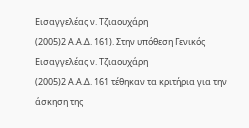Εισαγγελέας ν. Τζιαουχάρη
(2005)2 Α.Α.Δ. 161). Στην υπόθεση Γενικός Εισαγγελέας ν. Τζιαουχάρη
(2005)2 Α.Α.Δ. 161 τέθηκαν τα κριτήρια για την άσκηση της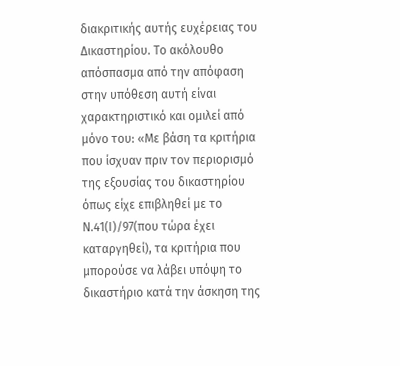διακριτικής αυτής ευχέρειας του Δικαστηρίου. Το ακόλουθο απόσπασμα από την απόφαση στην υπόθεση αυτή είναι χαρακτηριστικό και ομιλεί από μόνο του: «Με βάση τα κριτήρια που ίσχυαν πριν τον περιορισμό της εξουσίας του δικαστηρίου όπως είχε επιβληθεί με το Ν.41(Ι)/97(που τώρα έχει καταργηθεί), τα κριτήρια που μπορούσε να λάβει υπόψη το δικαστήριο κατά την άσκηση της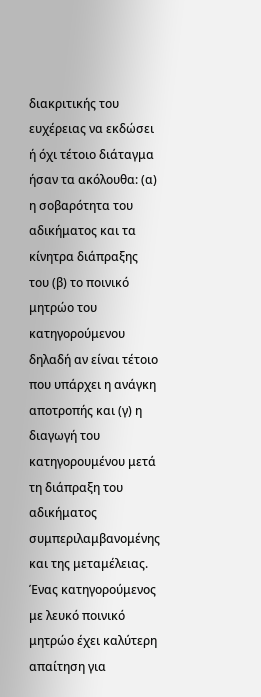διακριτικής του ευχέρειας να εκδώσει ή όχι τέτοιο διάταγμα ήσαν τα ακόλουθα: (α) η σοβαρότητα του αδικήματος και τα κίνητρα διάπραξης του (β) το ποινικό μητρώο του κατηγορούμενου δηλαδή αν είναι τέτοιο που υπάρχει η ανάγκη αποτροπής και (γ) η διαγωγή του κατηγορουμένου μετά τη διάπραξη του αδικήματος συμπεριλαμβανομένης και της μεταμέλειας. Ένας κατηγορούμενος με λευκό ποινικό μητρώο έχει καλύτερη απαίτηση για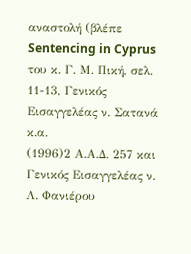αναστολή (βλέπε Sentencing in Cyprus του κ. Γ. Μ. Πική, σελ. 11-13, Γενικός Εισαγγελέας ν. Σατανά κ.α.
(1996)2 Α.Α.Δ. 257 και Γενικός Εισαγγελέας ν. Λ. Φανιέρου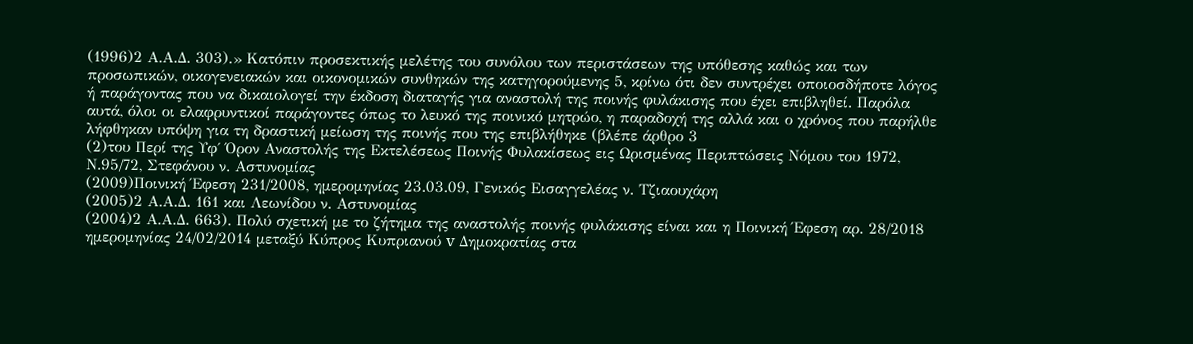(1996)2 Α.Α.Δ. 303).» Κατόπιν προσεκτικής μελέτης του συνόλου των περιστάσεων της υπόθεσης καθώς και των προσωπικών, οικογενειακών και οικονομικών συνθηκών της κατηγορούμενης 5, κρίνω ότι δεν συντρέχει οποιοσδήποτε λόγος ή παράγοντας που να δικαιολογεί την έκδοση διαταγής για αναστολή της ποινής φυλάκισης που έχει επιβληθεί. Παρόλα αυτά, όλοι οι ελαφρυντικοί παράγοντες όπως το λευκό της ποινικό μητρώο, η παραδοχή της αλλά και ο χρόνος που παρήλθε λήφθηκαν υπόψη για τη δραστική μείωση της ποινής που της επιβλήθηκε (βλέπε άρθρο 3
(2)του Περί της Υφ΄ Όρον Αναστολής της Εκτελέσεως Ποινής Φυλακίσεως εις Ωρισμένας Περιπτώσεις Νόμου του 1972, Ν.95/72, Στεφάνου ν. Αστυνομίας
(2009)Ποινική Έφεση 231/2008, ημερομηνίας 23.03.09, Γενικός Εισαγγελέας ν. Τζιαουχάρη
(2005)2 Α.Α.Δ. 161 και Λεωνίδου ν. Αστυνομίας
(2004)2 Α.Α.Δ. 663). Πολύ σχετική με το ζήτημα της αναστολής ποινής φυλάκισης είναι και η Ποινική Έφεση αρ. 28/2018 ημερομηνίας 24/02/2014 μεταξύ Κύπρος Κυπριανού v Δημοκρατίας στα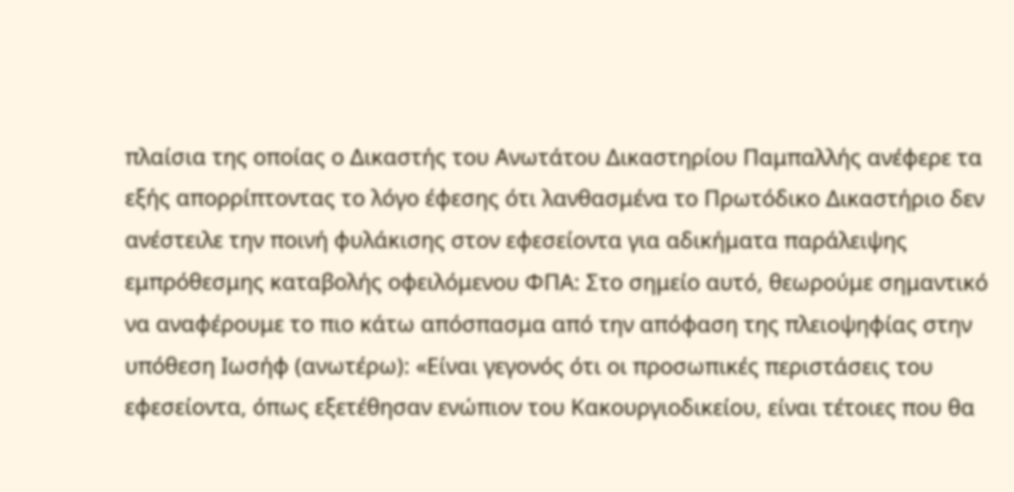πλαίσια της οποίας ο Δικαστής του Ανωτάτου Δικαστηρίου Παμπαλλής ανέφερε τα εξής απορρίπτοντας το λόγο έφεσης ότι λανθασμένα το Πρωτόδικο Δικαστήριο δεν ανέστειλε την ποινή φυλάκισης στον εφεσείοντα για αδικήματα παράλειψης εμπρόθεσμης καταβολής οφειλόμενου ΦΠΑ: Στο σημείο αυτό, θεωρούμε σημαντικό να αναφέρουμε το πιο κάτω απόσπασμα από την απόφαση της πλειοψηφίας στην υπόθεση Ιωσήφ (ανωτέρω): «Είναι γεγονός ότι οι προσωπικές περιστάσεις του εφεσείοντα, όπως εξετέθησαν ενώπιον του Κακουργιοδικείου, είναι τέτοιες που θα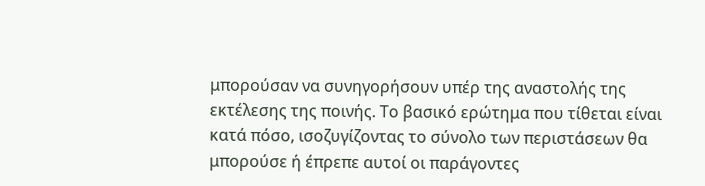μπορούσαν να συνηγορήσουν υπέρ της αναστολής της εκτέλεσης της ποινής. Το βασικό ερώτημα που τίθεται είναι κατά πόσο, ισοζυγίζοντας το σύνολο των περιστάσεων θα μπορούσε ή έπρεπε αυτοί οι παράγοντες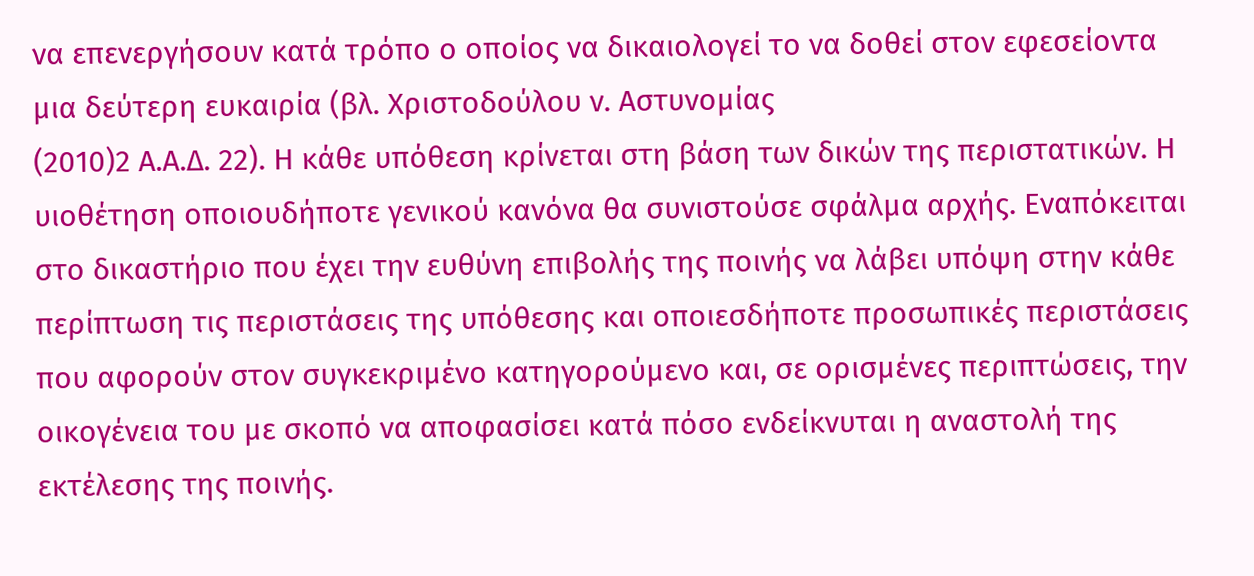να επενεργήσουν κατά τρόπο ο οποίος να δικαιολογεί το να δοθεί στον εφεσείοντα μια δεύτερη ευκαιρία (βλ. Χριστοδούλου ν. Αστυνομίας
(2010)2 Α.Α.Δ. 22). Η κάθε υπόθεση κρίνεται στη βάση των δικών της περιστατικών. Η υιοθέτηση οποιουδήποτε γενικού κανόνα θα συνιστούσε σφάλμα αρχής. Εναπόκειται στο δικαστήριο που έχει την ευθύνη επιβολής της ποινής να λάβει υπόψη στην κάθε περίπτωση τις περιστάσεις της υπόθεσης και οποιεσδήποτε προσωπικές περιστάσεις που αφορούν στον συγκεκριμένο κατηγορούμενο και, σε ορισμένες περιπτώσεις, την οικογένεια του με σκοπό να αποφασίσει κατά πόσο ενδείκνυται η αναστολή της εκτέλεσης της ποινής.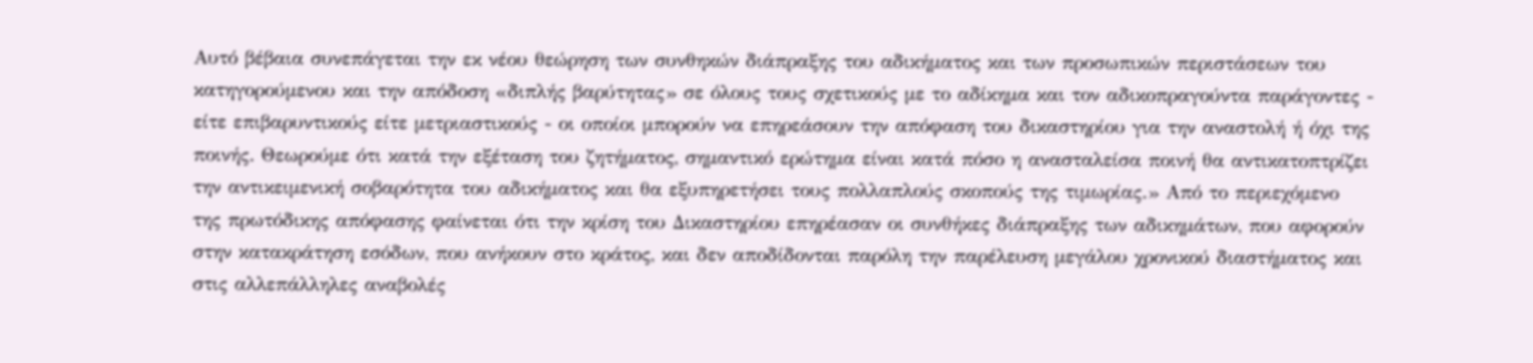Αυτό βέβαια συνεπάγεται την εκ νέου θεώρηση των συνθηκών διάπραξης του αδικήματος και των προσωπικών περιστάσεων του κατηγορούμενου και την απόδοση «διπλής βαρύτητας» σε όλους τους σχετικούς με το αδίκημα και τον αδικοπραγούντα παράγοντες - είτε επιβαρυντικούς είτε μετριαστικούς - οι οποίοι μπορούν να επηρεάσουν την απόφαση του δικαστηρίου για την αναστολή ή όχι της ποινής. Θεωρούμε ότι κατά την εξέταση του ζητήματος, σημαντικό ερώτημα είναι κατά πόσο η ανασταλείσα ποινή θα αντικατοπτρίζει την αντικειμενική σοβαρότητα του αδικήματος και θα εξυπηρετήσει τους πολλαπλούς σκοπούς της τιμωρίας.» Από το περιεχόμενο της πρωτόδικης απόφασης φαίνεται ότι την κρίση του Δικαστηρίου επηρέασαν οι συνθήκες διάπραξης των αδικημάτων, που αφορούν στην κατακράτηση εσόδων, που ανήκουν στο κράτος, και δεν αποδίδονται παρόλη την παρέλευση μεγάλου χρονικού διαστήματος και στις αλλεπάλληλες αναβολές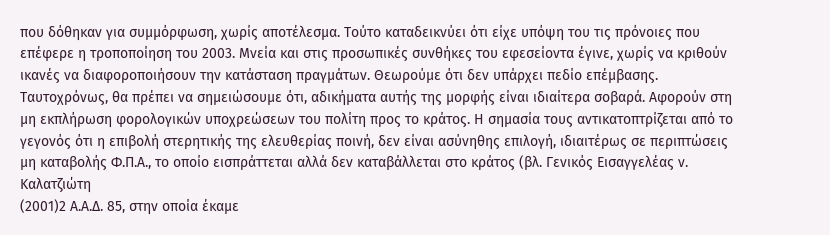που δόθηκαν για συμμόρφωση, χωρίς αποτέλεσμα. Τούτο καταδεικνύει ότι είχε υπόψη του τις πρόνοιες που επέφερε η τροποποίηση του 2003. Μνεία και στις προσωπικές συνθήκες του εφεσείοντα έγινε, χωρίς να κριθούν ικανές να διαφοροποιήσουν την κατάσταση πραγμάτων. Θεωρούμε ότι δεν υπάρχει πεδίο επέμβασης. Ταυτοχρόνως, θα πρέπει να σημειώσουμε ότι, αδικήματα αυτής της μορφής είναι ιδιαίτερα σοβαρά. Αφορούν στη μη εκπλήρωση φορολογικών υποχρεώσεων του πολίτη προς το κράτος. Η σημασία τους αντικατοπτρίζεται από το γεγονός ότι η επιβολή στερητικής της ελευθερίας ποινή, δεν είναι ασύνηθης επιλογή, ιδιαιτέρως σε περιπτώσεις μη καταβολής Φ.Π.Α., το οποίο εισπράττεται αλλά δεν καταβάλλεται στο κράτος (βλ. Γενικός Εισαγγελέας ν. Καλατζιώτη
(2001)2 Α.Α.Δ. 85, στην οποία έκαμε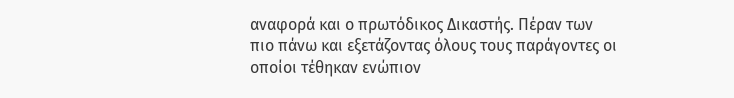αναφορά και ο πρωτόδικος Δικαστής. Πέραν των πιο πάνω και εξετάζοντας όλους τους παράγοντες οι οποίοι τέθηκαν ενώπιον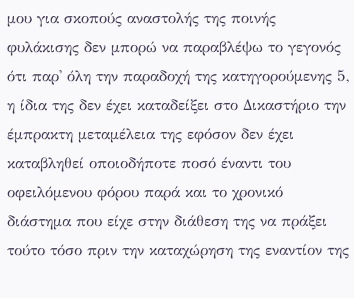μου για σκοπούς αναστολής της ποινής φυλάκισης δεν μπορώ να παραβλέψω το γεγονός ότι παρ' όλη την παραδοχή της κατηγορούμενης 5, η ίδια της δεν έχει καταδείξει στο Δικαστήριο την έμπρακτη μεταμέλεια της εφόσον δεν έχει καταβληθεί οποιοδήποτε ποσό έναντι του οφειλόμενου φόρου παρά και το χρονικό διάστημα που είχε στην διάθεση της να πράξει τούτο τόσο πριν την καταχώρηση της εναντίον της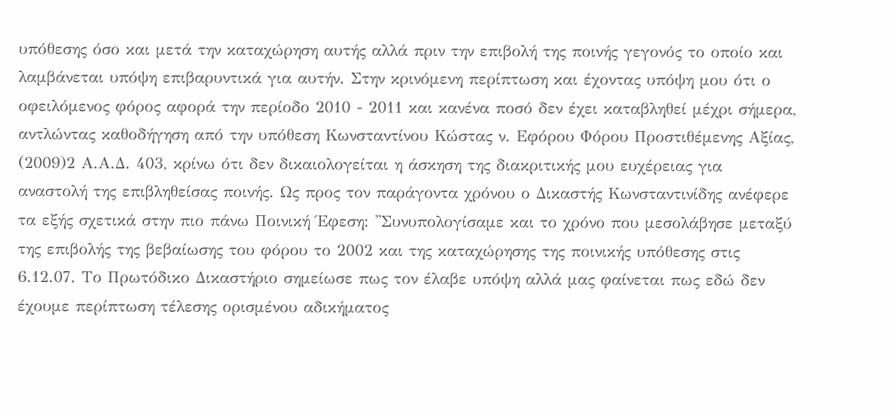υπόθεσης όσο και μετά την καταχώρηση αυτής αλλά πριν την επιβολή της ποινής γεγονός το οποίο και λαμβάνεται υπόψη επιβαρυντικά για αυτήν. Στην κρινόμενη περίπτωση και έχοντας υπόψη μου ότι ο οφειλόμενος φόρος αφορά την περίοδο 2010 - 2011 και κανένα ποσό δεν έχει καταβληθεί μέχρι σήμερα, αντλώντας καθοδήγηση από την υπόθεση Κωνσταντίνου Κώστας ν. Εφόρου Φόρου Προστιθέμενης Αξίας,
(2009)2 Α.Α.Δ. 403, κρίνω ότι δεν δικαιολογείται η άσκηση της διακριτικής μου ευχέρειας για αναστολή της επιβληθείσας ποινής. Ως προς τον παράγοντα χρόνου ο Δικαστής Κωνσταντινίδης ανέφερε τα εξής σχετικά στην πιο πάνω Ποινική Έφεση: ''Συνυπολογίσαμε και το χρόνο που μεσολάβησε μεταξύ της επιβολής της βεβαίωσης του φόρου το 2002 και της καταχώρησης της ποινικής υπόθεσης στις 6.12.07. Το Πρωτόδικο Δικαστήριο σημείωσε πως τον έλαβε υπόψη αλλά μας φαίνεται πως εδώ δεν έχουμε περίπτωση τέλεσης ορισμένου αδικήματος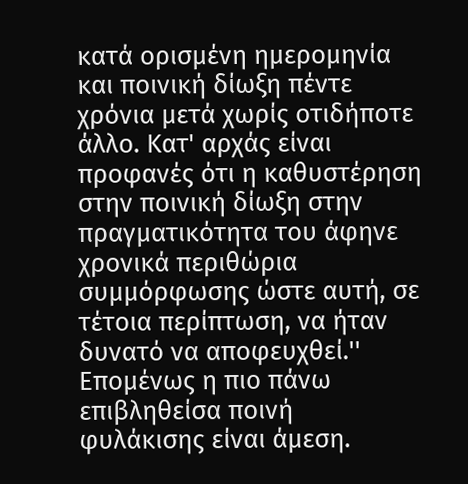κατά ορισμένη ημερομηνία και ποινική δίωξη πέντε χρόνια μετά χωρίς οτιδήποτε άλλο. Κατ' αρχάς είναι προφανές ότι η καθυστέρηση στην ποινική δίωξη στην πραγματικότητα του άφηνε χρονικά περιθώρια συμμόρφωσης ώστε αυτή, σε τέτοια περίπτωση, να ήταν δυνατό να αποφευχθεί.'' Επομένως η πιο πάνω επιβληθείσα ποινή φυλάκισης είναι άμεση.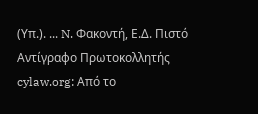(Υπ.). ... N. Φακοντή, Ε.Δ. Πιστό Αντίγραφο Πρωτοκολλητής cylaw.org: Από το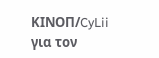ΚΙΝOΠ/CyLii για τον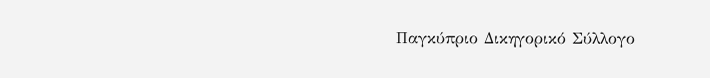Παγκύπριο Δικηγορικό Σύλλογο